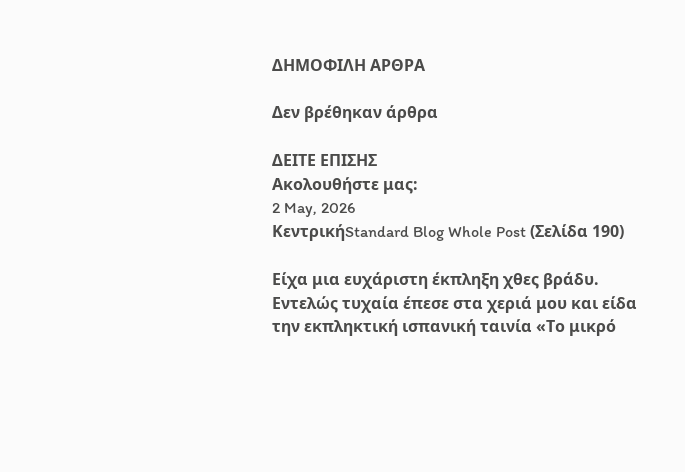ΔΗΜΟΦΙΛΗ ΑΡΘΡΑ

Δεν βρέθηκαν άρθρα

ΔΕΙΤΕ ΕΠΙΣΗΣ
Ακολουθήστε μας:
2 May, 2026
ΚεντρικήStandard Blog Whole Post (Σελίδα 190)

Είχα μια ευχάριστη έκπληξη χθες βράδυ. Εντελώς τυχαία έπεσε στα χεριά μου και είδα την εκπληκτική ισπανική ταινία «Το μικρό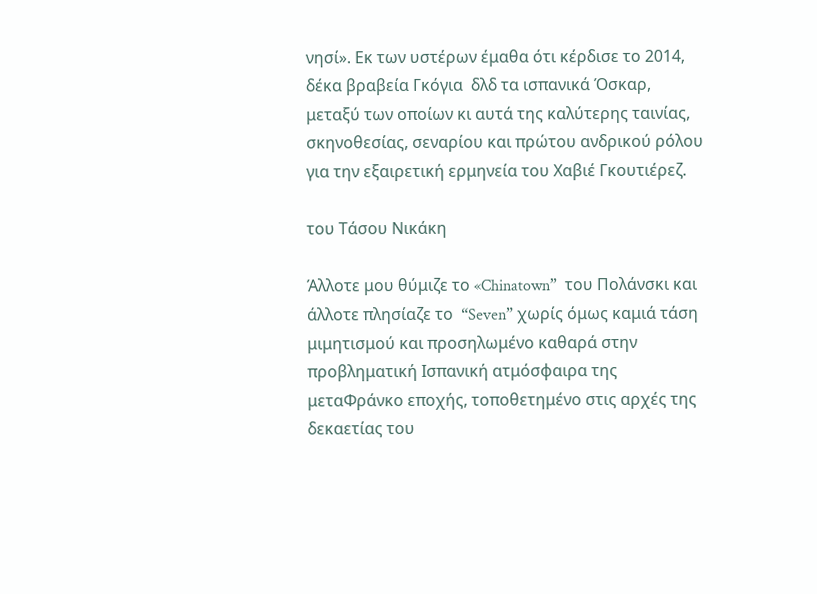νησί». Εκ των υστέρων έμαθα ότι κέρδισε το 2014, δέκα βραβεία Γκόγια  δλδ τα ισπανικά Όσκαρ, μεταξύ των οποίων κι αυτά της καλύτερης ταινίας, σκηνοθεσίας, σεναρίου και πρώτου ανδρικού ρόλου για την εξαιρετική ερμηνεία του Χαβιέ Γκουτιέρεζ.

του Τάσου Νικάκη

Άλλοτε μου θύμιζε το «Chinatown”  του Πολάνσκι και άλλοτε πλησίαζε το  “Seven” χωρίς όμως καμιά τάση μιμητισμού και προσηλωμένο καθαρά στην προβληματική Ισπανική ατμόσφαιρα της μεταΦράνκο εποχής, τοποθετημένο στις αρχές της δεκαετίας του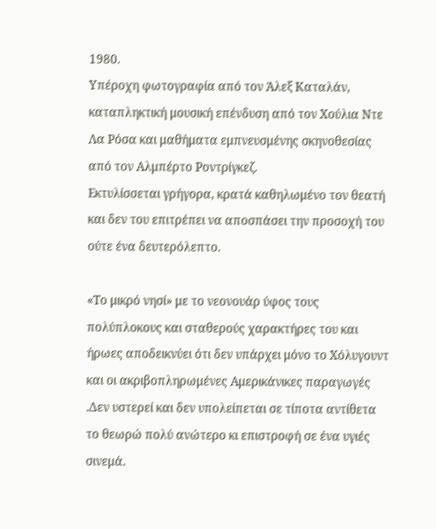1980.
Υπέροχη φωτογραφία από τον Άλεξ Καταλάν, καταπληκτική μουσική επένδυση από τον Χούλια Ντε Λα Ρόσα και μαθήματα εμπνευσμένης σκηνοθεσίας από τον Αλμπέρτο Ροντρίγκεζ.
Εκτυλίσσεται γρήγορα, κρατά καθηλωμένο τον θεατή και δεν του επιτρέπει να αποσπάσει την προσοχή του ούτε ένα δευτερόλεπτο.

«Το μικρό νησί» με το νεονουάρ ύφος τους πολύπλοκους και σταθερούς χαρακτήρες του και ήρωες αποδεικνύει ότι δεν υπάρχει μόνο το Χόλυγουντ και οι ακριβοπληρωμένες Αμερικάνικες παραγωγές .Δεν υστερεί και δεν υπολείπεται σε τίποτα αντίθετα το θεωρώ πολύ ανώτερο κι επιστροφή σε ένα υγιές σινεμά.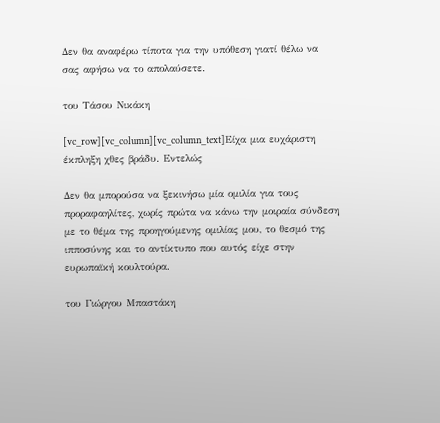Δεν θα αναφέρω τίποτα για την υπόθεση γιατί θέλω να σας αφήσω να το απολαύσετε.

του Τάσου Νικάκη

[vc_row][vc_column][vc_column_text]Είχα μια ευχάριστη έκπληξη χθες βράδυ. Εντελώς

Δεν θα μπορούσα να ξεκινήσω μία ομιλία για τους προραφαηλίτες, χωρίς πρώτα να κάνω την μοιραία σύνδεση με το θέμα της προηγούμενης ομιλίας μου, το θεσμό της ιπποσύνης και το αντίκτυπο που αυτός είχε στην ευρωπαϊκή κουλτούρα.

του Γιώργου Μπαστάκη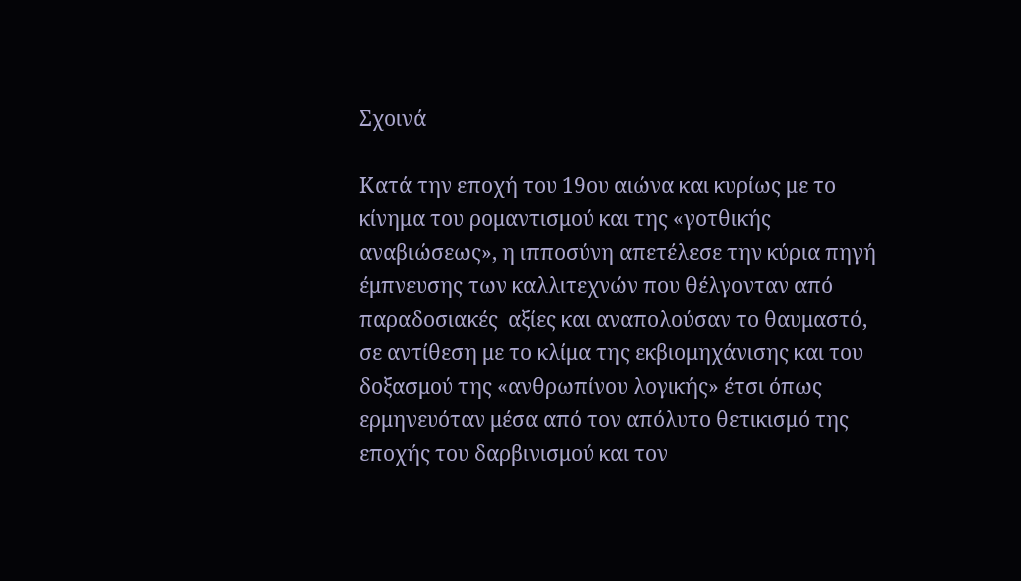Σχοινά

Κατά την εποχή του 19ου αιώνα και κυρίως με το κίνημα του ρομαντισμού και της «γοτθικής αναβιώσεως», η ιπποσύνη απετέλεσε την κύρια πηγή έμπνευσης των καλλιτεχνών που θέλγονταν από παραδοσιακές  αξίες και αναπολούσαν το θαυμαστό, σε αντίθεση με το κλίμα της εκβιομηχάνισης και του δοξασμού της «ανθρωπίνου λογικής» έτσι όπως ερμηνευόταν μέσα από τον απόλυτο θετικισμό της εποχής του δαρβινισμού και τον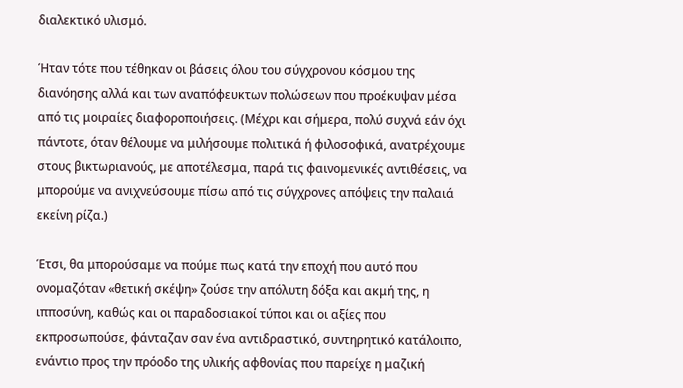διαλεκτικό υλισμό.

Ήταν τότε που τέθηκαν οι βάσεις όλου του σύγχρονου κόσμου της διανόησης αλλά και των αναπόφευκτων πολώσεων που προέκυψαν μέσα από τις μοιραίες διαφοροποιήσεις. (Μέχρι και σήμερα, πολύ συχνά εάν όχι πάντοτε, όταν θέλουμε να μιλήσουμε πολιτικά ή φιλοσοφικά, ανατρέχουμε  στους βικτωριανούς, με αποτέλεσμα, παρά τις φαινομενικές αντιθέσεις, να μπορούμε να ανιχνεύσουμε πίσω από τις σύγχρονες απόψεις την παλαιά εκείνη ρίζα.)

Έτσι, θα μπορούσαμε να πούμε πως κατά την εποχή που αυτό που ονομαζόταν «θετική σκέψη» ζούσε την απόλυτη δόξα και ακμή της, η ιπποσύνη, καθώς και οι παραδοσιακοί τύποι και οι αξίες που εκπροσωπούσε, φάνταζαν σαν ένα αντιδραστικό, συντηρητικό κατάλοιπο, ενάντιο προς την πρόοδο της υλικής αφθονίας που παρείχε η μαζική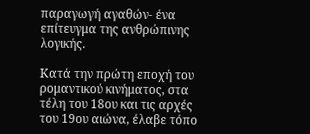παραγωγή αγαθών- ένα επίτευγμα της ανθρώπινης λογικής.

Κατά την πρώτη εποχή του ρομαντικού κινήματος, στα τέλη του 18ου και τις αρχές του 19ου αιώνα, έλαβε τόπο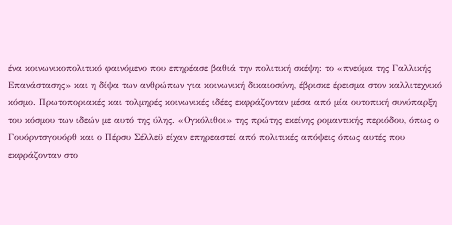ένα κοινωνικοπολιτικό φαινόμενο που επηρέασε βαθιά την πολιτική σκέψη: το «πνεύμα της Γαλλικής Επανάστασης» και η δίψα των ανθρώπων για κοινωνική δικαιοσύνη, έβρισκε έρεισμα στον καλλιτεχνικό κόσμο. Πρωτοποριακές και τολμηρές κοινωνικές ιδέες εκφράζονταν μέσα από μία ουτοπική συνύπαρξη του κόσμου των ιδεών με αυτό της ύλης. «Ογκόλιθοι» της πρώτης εκείνης ρομαντικής περιόδου, όπως ο Γουόρντσγουόρθ και ο Πέρσυ Σέλλεϋ είχαν επηρεαστεί από πολιτικές απόψεις όπως αυτές που εκφράζονταν στο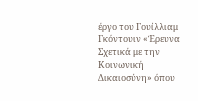έργο του Γουίλλιαμ Γκόντουιν «Έρευνα Σχετικά με την Κοινωνική Δικαιοσύνη» όπου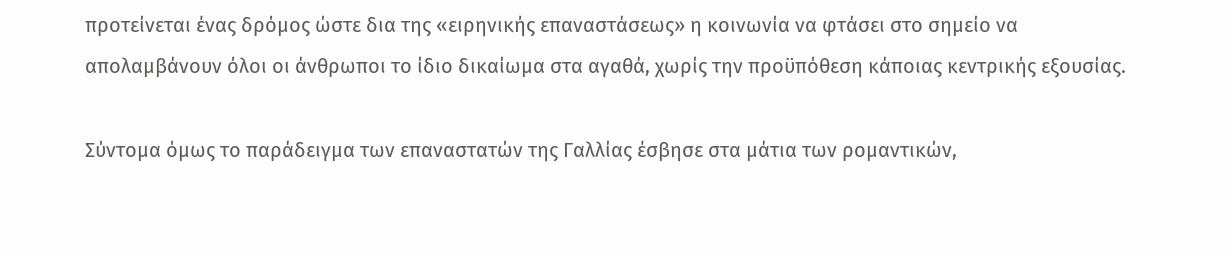προτείνεται ένας δρόμος ώστε δια της «ειρηνικής επαναστάσεως» η κοινωνία να φτάσει στο σημείο να απολαμβάνουν όλοι οι άνθρωποι το ίδιο δικαίωμα στα αγαθά, χωρίς την προϋπόθεση κάποιας κεντρικής εξουσίας.

Σύντομα όμως το παράδειγμα των επαναστατών της Γαλλίας έσβησε στα μάτια των ρομαντικών,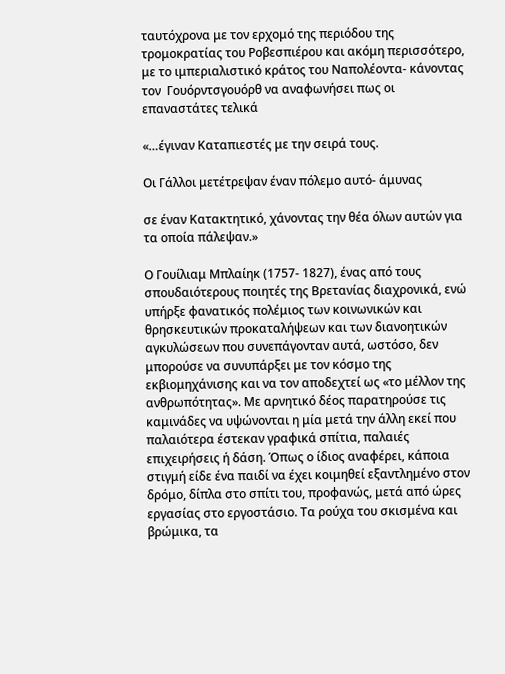ταυτόχρονα με τον ερχομό της περιόδου της τρομοκρατίας του Ροβεσπιέρου και ακόμη περισσότερο, με το ιμπεριαλιστικό κράτος του Ναπολέοντα- κάνοντας τον  Γουόρντσγουόρθ να αναφωνήσει πως οι επαναστάτες τελικά

«…έγιναν Καταπιεστές με την σειρά τους.

Οι Γάλλοι μετέτρεψαν έναν πόλεμο αυτό- άμυνας

σε έναν Κατακτητικό, χάνοντας την θέα όλων αυτών για τα οποία πάλεψαν.»

Ο Γουίλιαμ Μπλαίηκ (1757- 1827), ένας από τους σπουδαιότερους ποιητές της Βρετανίας διαχρονικά, ενώ υπήρξε φανατικός πολέμιος των κοινωνικών και θρησκευτικών προκαταλήψεων και των διανοητικών αγκυλώσεων που συνεπάγονταν αυτά, ωστόσο, δεν μπορούσε να συνυπάρξει με τον κόσμο της εκβιομηχάνισης και να τον αποδεχτεί ως «το μέλλον της ανθρωπότητας». Με αρνητικό δέος παρατηρούσε τις καμινάδες να υψώνονται η μία μετά την άλλη εκεί που παλαιότερα έστεκαν γραφικά σπίτια, παλαιές επιχειρήσεις ή δάση. Όπως ο ίδιος αναφέρει, κάποια στιγμή είδε ένα παιδί να έχει κοιμηθεί εξαντλημένο στον δρόμο, δίπλα στο σπίτι του, προφανώς, μετά από ώρες εργασίας στο εργοστάσιο. Τα ρούχα του σκισμένα και βρώμικα, τα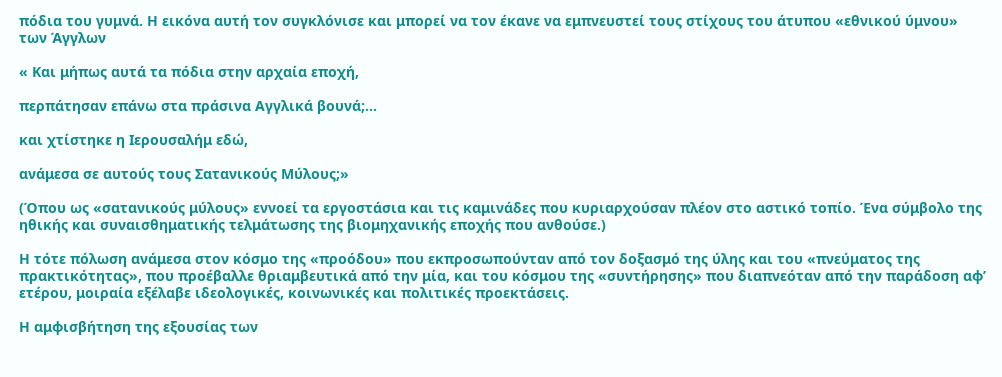πόδια του γυμνά. Η εικόνα αυτή τον συγκλόνισε και μπορεί να τον έκανε να εμπνευστεί τους στίχους του άτυπου «εθνικού ύμνου» των Άγγλων

« Και μήπως αυτά τα πόδια στην αρχαία εποχή,

περπάτησαν επάνω στα πράσινα Αγγλικά βουνά;…

και χτίστηκε η Ιερουσαλήμ εδώ,

ανάμεσα σε αυτούς τους Σατανικούς Μύλους;»

(Όπου ως «σατανικούς μύλους» εννοεί τα εργοστάσια και τις καμινάδες που κυριαρχούσαν πλέον στο αστικό τοπίο. Ένα σύμβολο της ηθικής και συναισθηματικής τελμάτωσης της βιομηχανικής εποχής που ανθούσε.)

Η τότε πόλωση ανάμεσα στον κόσμο της «προόδου» που εκπροσωπούνταν από τον δοξασμό της ύλης και του «πνεύματος της πρακτικότητας», που προέβαλλε θριαμβευτικά από την μία, και του κόσμου της «συντήρησης» που διαπνεόταν από την παράδοση αφ’ ετέρου, μοιραία εξέλαβε ιδεολογικές, κοινωνικές και πολιτικές προεκτάσεις.

Η αμφισβήτηση της εξουσίας των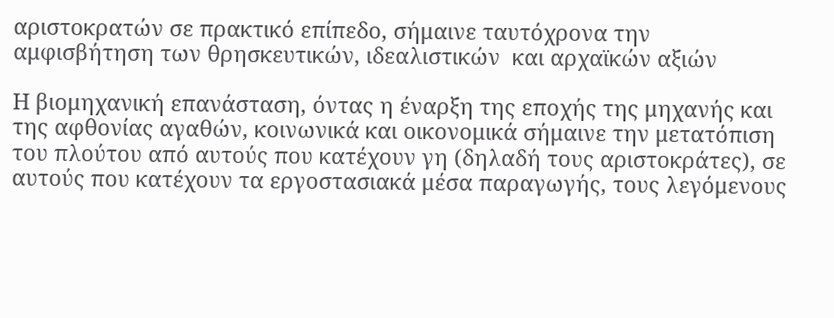αριστοκρατών σε πρακτικό επίπεδο, σήμαινε ταυτόχρονα την αμφισβήτηση των θρησκευτικών, ιδεαλιστικών  και αρχαϊκών αξιών

Η βιομηχανική επανάσταση, όντας η έναρξη της εποχής της μηχανής και της αφθονίας αγαθών, κοινωνικά και οικονομικά σήμαινε την μετατόπιση του πλούτου από αυτούς που κατέχουν γη (δηλαδή τους αριστοκράτες), σε αυτούς που κατέχουν τα εργοστασιακά μέσα παραγωγής, τους λεγόμενους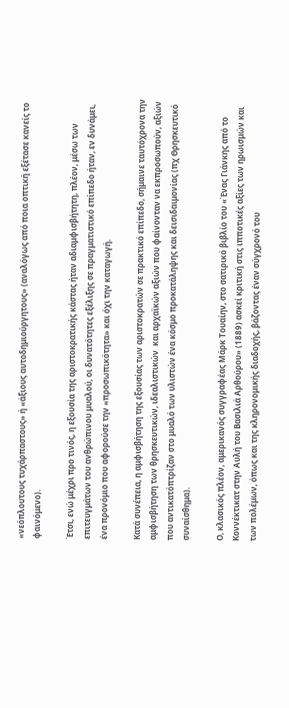«νεόπλουτους τυχάρπαστους» ή «άξιους αυτοδημιούργητους» (αναλόγως από ποια οπτική εξέτασε κανείς το φαινόμενο).

Έτσι, ενώ μέχρι προ τινός, η εξουσία της αριστοκρατικής κάστας ήταν αδιαμφισβήτητη, πλέον, μέσω των επιτευγμάτων του ανθρώπινου μυαλού, οι δυνατότητες εξέλιξης σε πραγματιστικό επίπεδο ήταν, εν δυνάμει, ένα προνόμιο που αφορούσε την «προσωπικότητα» και όχι την καταγωγή.

Κατά συνέπεια, η αμφισβήτηση της εξουσίας των αριστοκρατών σε πρακτικό επίπεδο, σήμαινε ταυτόχρονα την αμφισβήτηση των θρησκευτικών, ιδεαλιστικών  και αρχαϊκών αξιών που φαίνονταν να εκπροσωπούν, αξιών που αντικατόπτρίζαν στο μυαλό των υλιστών ένα κόσμο προκατάληψης και δεισιδαιμονίας (πχ Θρησκευτικό συναίσθημα).

Ο, κλασικός πλέον, αμερικανός συγγραφέας Μάρκ Τουαίην, στο σατιρικό βιβλίο του «Ένας Γιάνκης από το Κοννέκτικατ στην Αυλή του Βασιλιά Αρθούρου» (1889) ασκεί κριτική στις ιπποτικές αξίες των ηρωισμών και των πολέμων, όπως και της κληρονομικής διαδοχής, βάζοντας έναν σύγχρονό του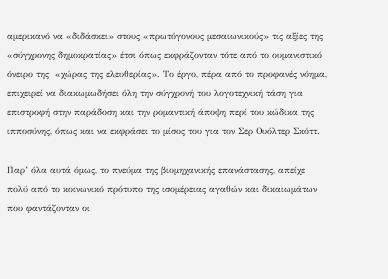αμερικανό να «διδάσκει» στους «πρωτόγονους μεσαιωνικούς» τις αξίες της «σύγχρονης δημοκρατίας» έτσι όπως εκφράζονταν τότε από το ουμανιστικό όνειρο της  «χώρας της ελευθερίας». Το έργο, πέρα από το προφανές νόημα, επιχειρεί να διακωμωδήσει όλη την σύγχρονή του λογοτεχνική τάση για επιστροφή στην παράδοση και την ρομαντική άποψη περί του κώδικα της ιπποσύνης, όπως και να εκφράσει το μίσος του για τον Σερ Ουόλτερ Σκόττ.

Παρ’ όλα αυτά όμως, το πνεύμα της βιομηχανικής επανάστασης, απείχε πολύ από το κοινωνικό πρότυπο της ισομέρειας αγαθών και δικαιωμάτων που φαντάζονταν οι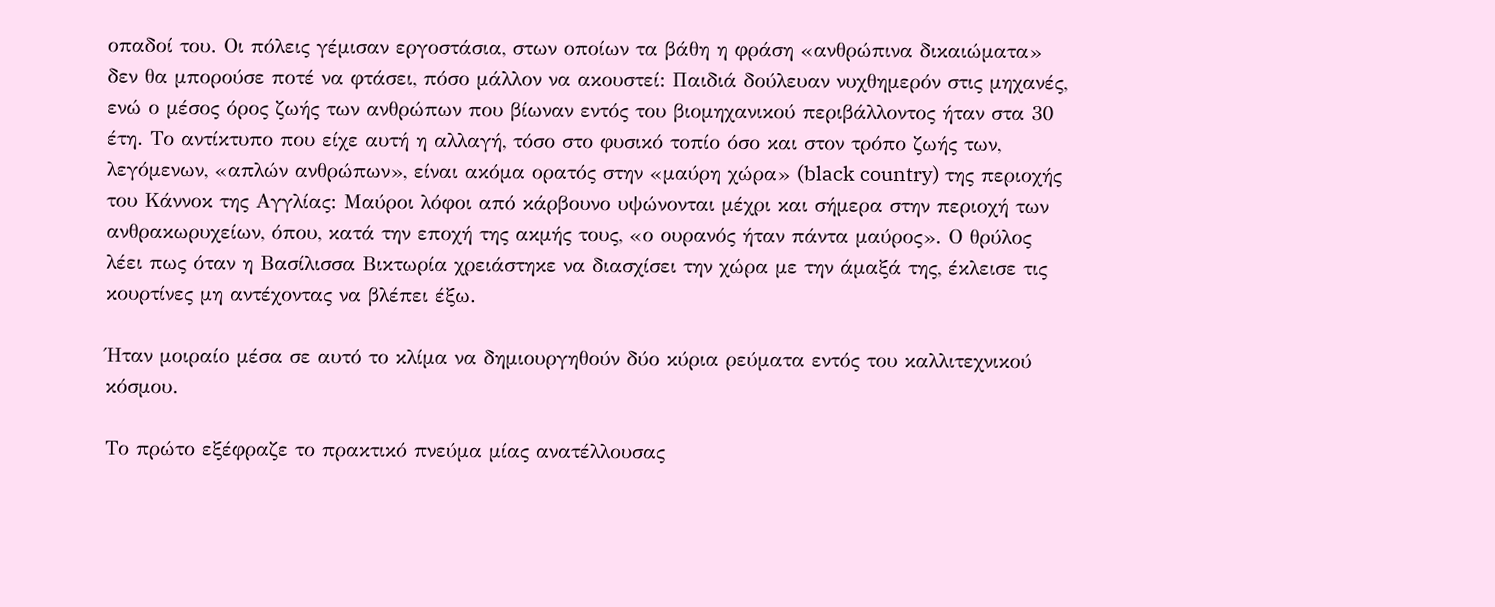οπαδοί του. Οι πόλεις γέμισαν εργοστάσια, στων οποίων τα βάθη η φράση «ανθρώπινα δικαιώματα» δεν θα μπορούσε ποτέ να φτάσει, πόσο μάλλον να ακουστεί: Παιδιά δούλευαν νυχθημερόν στις μηχανές, ενώ ο μέσος όρος ζωής των ανθρώπων που βίωναν εντός του βιομηχανικού περιβάλλοντος ήταν στα 30 έτη. Το αντίκτυπο που είχε αυτή η αλλαγή, τόσο στο φυσικό τοπίο όσο και στον τρόπο ζωής των, λεγόμενων, «απλών ανθρώπων», είναι ακόμα ορατός στην «μαύρη χώρα» (black country) της περιοχής του Κάννοκ της Αγγλίας: Μαύροι λόφοι από κάρβουνο υψώνονται μέχρι και σήμερα στην περιοχή των ανθρακωρυχείων, όπου, κατά την εποχή της ακμής τους, «ο ουρανός ήταν πάντα μαύρος». Ο θρύλος λέει πως όταν η Βασίλισσα Βικτωρία χρειάστηκε να διασχίσει την χώρα με την άμαξά της, έκλεισε τις κουρτίνες μη αντέχοντας να βλέπει έξω.

Ήταν μοιραίο μέσα σε αυτό το κλίμα να δημιουργηθούν δύο κύρια ρεύματα εντός του καλλιτεχνικού κόσμου.

Το πρώτο εξέφραζε το πρακτικό πνεύμα μίας ανατέλλουσας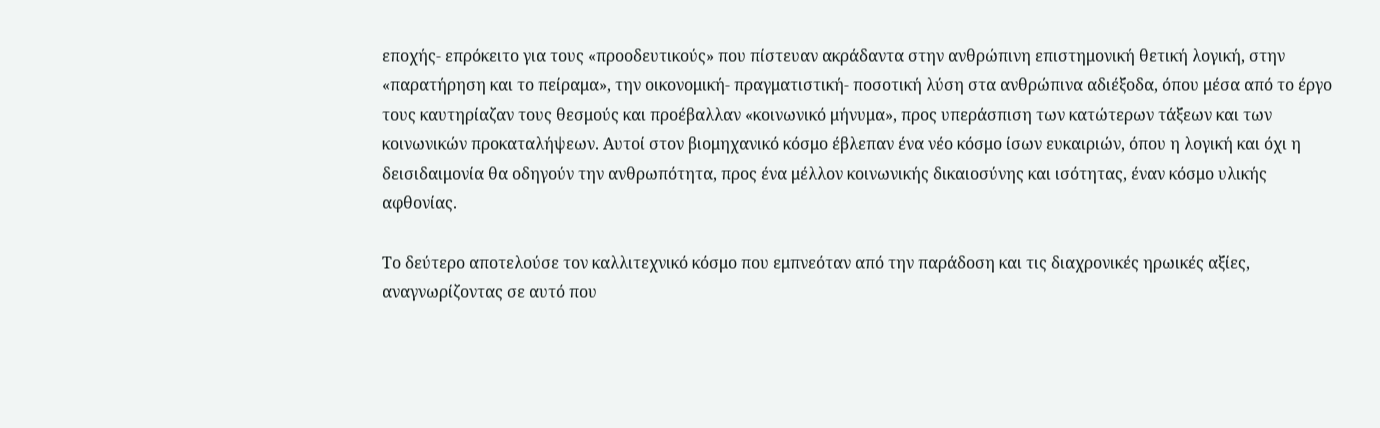εποχής- επρόκειτο για τους «προοδευτικούς» που πίστευαν ακράδαντα στην ανθρώπινη επιστημονική θετική λογική, στην «παρατήρηση και το πείραμα», την οικονομική- πραγματιστική- ποσοτική λύση στα ανθρώπινα αδιέξοδα, όπου μέσα από το έργο τους καυτηρίαζαν τους θεσμούς και προέβαλλαν «κοινωνικό μήνυμα», προς υπεράσπιση των κατώτερων τάξεων και των κοινωνικών προκαταλήψεων. Αυτοί στον βιομηχανικό κόσμο έβλεπαν ένα νέο κόσμο ίσων ευκαιριών, όπου η λογική και όχι η δεισιδαιμονία θα οδηγούν την ανθρωπότητα, προς ένα μέλλον κοινωνικής δικαιοσύνης και ισότητας, έναν κόσμο υλικής αφθονίας.

Το δεύτερο αποτελούσε τον καλλιτεχνικό κόσμο που εμπνεόταν από την παράδοση και τις διαχρονικές ηρωικές αξίες, αναγνωρίζοντας σε αυτό που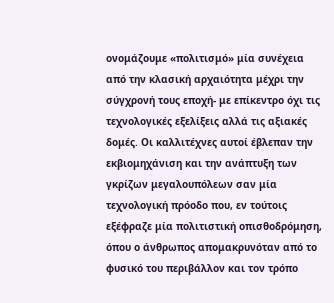ονομάζουμε «πολιτισμό» μία συνέχεια από την κλασική αρχαιότητα μέχρι την σύγχρονή τους εποχή- με επίκεντρο όχι τις τεχνολογικές εξελίξεις αλλά τις αξιακές δομές. Οι καλλιτέχνες αυτοί έβλεπαν την εκβιομηχάνιση και την ανάπτυξη των γκρίζων μεγαλουπόλεων σαν μία τεχνολογική πρόοδο που, εν τούτοις εξέφραζε μία πολιτιστική οπισθοδρόμηση, όπου ο άνθρωπος απομακρυνόταν από το φυσικό του περιβάλλον και τον τρόπο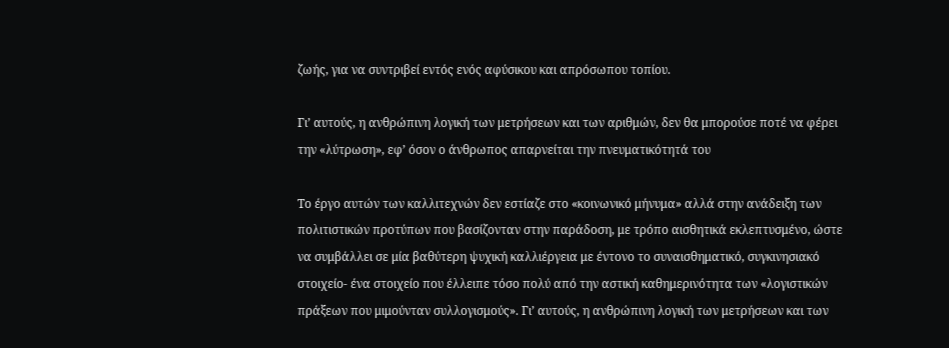ζωής, για να συντριβεί εντός ενός αφύσικου και απρόσωπου τοπίου.

Γι’ αυτούς, η ανθρώπινη λογική των μετρήσεων και των αριθμών, δεν θα μπορούσε ποτέ να φέρει την «λύτρωση», εφ’ όσον ο άνθρωπος απαρνείται την πνευματικότητά του

Το έργο αυτών των καλλιτεχνών δεν εστίαζε στο «κοινωνικό μήνυμα» αλλά στην ανάδειξη των πολιτιστικών προτύπων που βασίζονταν στην παράδοση, με τρόπο αισθητικά εκλεπτυσμένο, ώστε να συμβάλλει σε μία βαθύτερη ψυχική καλλιέργεια με έντονο το συναισθηματικό, συγκινησιακό στοιχείο- ένα στοιχείο που έλλειπε τόσο πολύ από την αστική καθημερινότητα των «λογιστικών πράξεων που μιμούνταν συλλογισμούς». Γι’ αυτούς, η ανθρώπινη λογική των μετρήσεων και των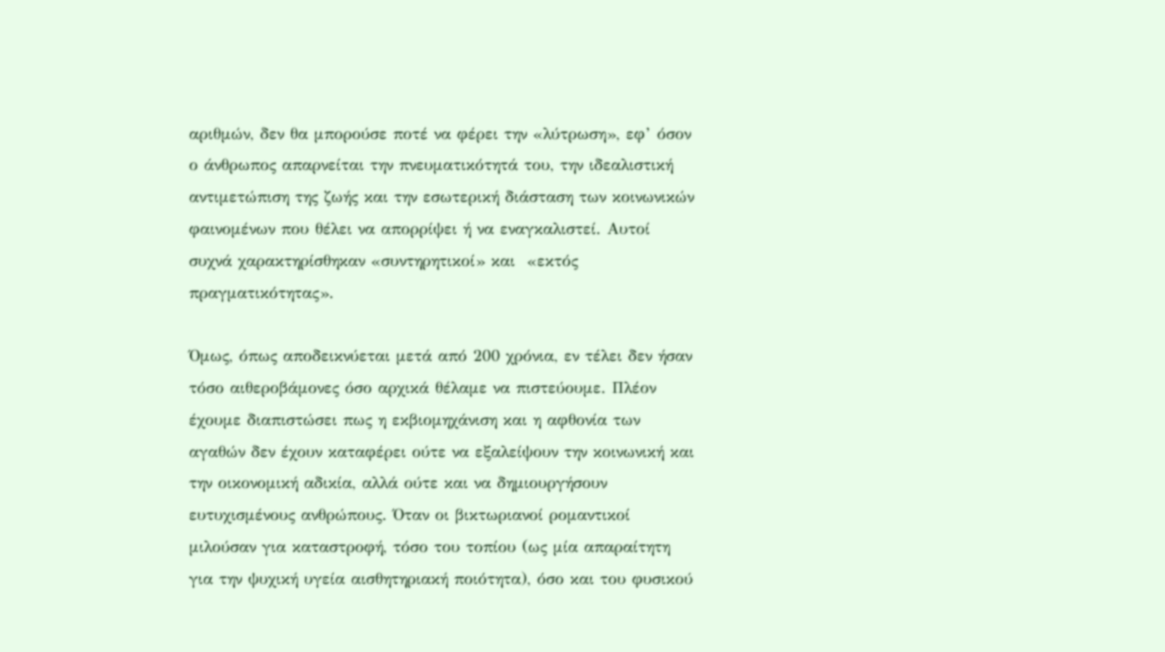αριθμών, δεν θα μπορούσε ποτέ να φέρει την «λύτρωση», εφ’ όσον ο άνθρωπος απαρνείται την πνευματικότητά του, την ιδεαλιστική αντιμετώπιση της ζωής και την εσωτερική διάσταση των κοινωνικών φαινομένων που θέλει να απορρίψει ή να εναγκαλιστεί. Αυτοί συχνά χαρακτηρίσθηκαν «συντηρητικοί» και  «εκτός πραγματικότητας».

Όμως, όπως αποδεικνύεται μετά από 200 χρόνια, εν τέλει δεν ήσαν τόσο αιθεροβάμονες όσο αρχικά θέλαμε να πιστεύουμε. Πλέον έχουμε διαπιστώσει πως η εκβιομηχάνιση και η αφθονία των αγαθών δεν έχουν καταφέρει ούτε να εξαλείψουν την κοινωνική και την οικονομική αδικία, αλλά ούτε και να δημιουργήσουν ευτυχισμένους ανθρώπους. Όταν οι βικτωριανοί ρομαντικοί μιλούσαν για καταστροφή, τόσο του τοπίου (ως μία απαραίτητη για την ψυχική υγεία αισθητηριακή ποιότητα), όσο και του φυσικού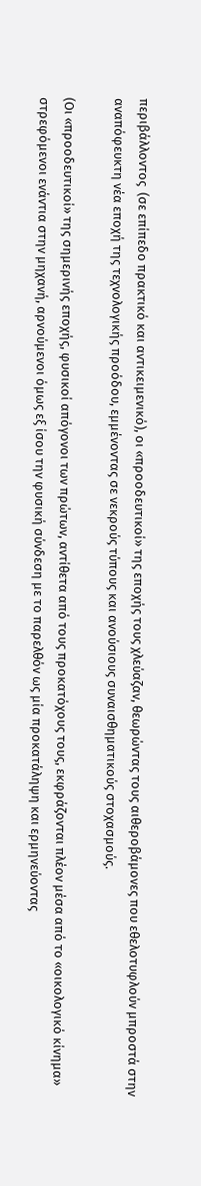περιβάλλοντος  (σε επίπεδο πρακτικό και αντικειμενικό), οι «προοδευτικοί» της εποχής τους χλεύαζαν, θεωρώντας τους αιθεροβάμονες που εθελοτυφλούν μπροστά στην αναπόφευκτη νέα εποχή της τεχνολογικής προόδου, εμμένοντας σε νεκρούς τύπους και ανούσιους συναισθηματικούς στοχασμούς.

(Οι «προοδευτικοί» της σημερινής εποχής, φυσικοί απόγονοι των πρώτων, αντίθετα από τους προκατόχους τους, εκφράζονται πλέον μέσα από το «οικολογικό κίνημα» στρεφόμενοι ενάντια στην μηχανή, αρνούμενοι όμως εξ ίσου την φυσική σύνδεση με το παρελθόν ως μία προκατάληψη και ερμηνεύοντας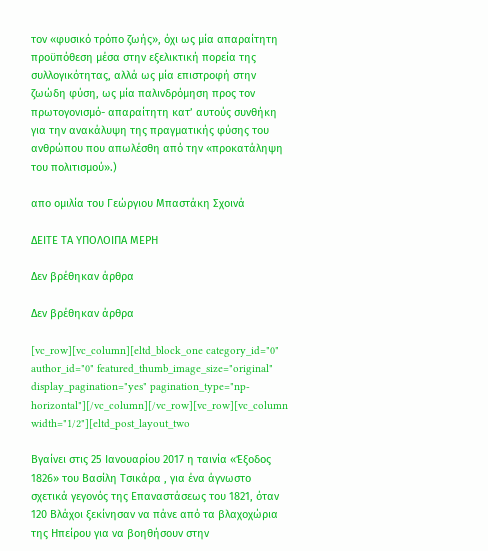τον «φυσικό τρόπο ζωής», όχι ως μία απαραίτητη προϋπόθεση μέσα στην εξελικτική πορεία της συλλογικότητας, αλλά ως μία επιστροφή στην ζωώδη φύση, ως μία παλινδρόμηση προς τον πρωτογονισμό- απαραίτητη κατ’ αυτούς συνθήκη για την ανακάλυψη της πραγματικής φύσης του ανθρώπου που απωλέσθη από την «προκατάληψη του πολιτισμού».)

απο ομιλία του Γεώργιου Μπαστάκη Σχοινά

ΔΕΙΤΕ ΤΑ ΥΠΟΛΟΙΠΑ ΜΕΡΗ

Δεν βρέθηκαν άρθρα

Δεν βρέθηκαν άρθρα

[vc_row][vc_column][eltd_block_one category_id="0" author_id="0" featured_thumb_image_size="original" display_pagination="yes" pagination_type="np-horizontal"][/vc_column][/vc_row][vc_row][vc_column width="1/2"][eltd_post_layout_two

Βγαίνει στις 25 Ιανουαρίου 2017 η ταινία «Έξοδος 1826» του Βασίλη Τσικάρα , για ένα άγνωστο σχετικά γεγονός της Επαναστάσεως του 1821, όταν 120 Βλάχοι ξεκίνησαν να πάνε από τα βλαχοχώρια της Ηπείρου για να βοηθήσουν στην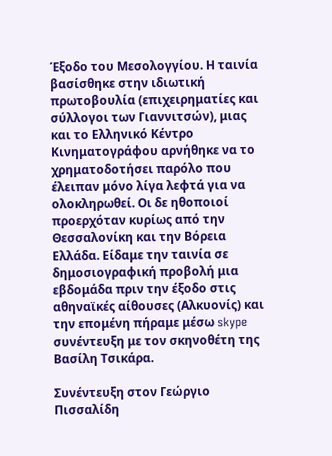Έξοδο του Μεσολογγίου. Η ταινία βασίσθηκε στην ιδιωτική πρωτοβουλία (επιχειρηματίες και σύλλογοι των Γιαννιτσών), μιας και το Ελληνικό Κέντρο Κινηματογράφου αρνήθηκε να το χρηματοδοτήσει παρόλο που έλειπαν μόνο λίγα λεφτά για να ολοκληρωθεί. Οι δε ηθοποιοί προερχόταν κυρίως από την Θεσσαλονίκη και την Βόρεια Ελλάδα. Είδαμε την ταινία σε δημοσιογραφική προβολή μια εβδομάδα πριν την έξοδο στις αθηναϊκές αίθουσες (Αλκυονίς) και την επομένη πήραμε μέσω skype συνέντευξη με τον σκηνοθέτη της Βασίλη Τσικάρα.

Συνέντευξη στον Γεώργιο Πισσαλίδη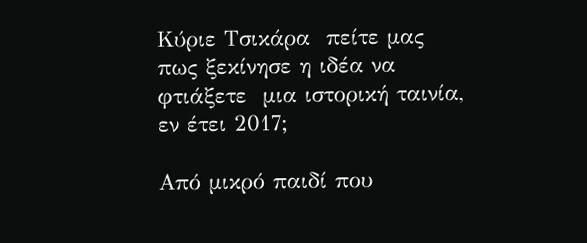Κύριε Τσικάρα  πείτε μας πως ξεκίνησε η ιδέα να φτιάξετε  μια ιστορική ταινία, εν έτει 2017;

Από μικρό παιδί που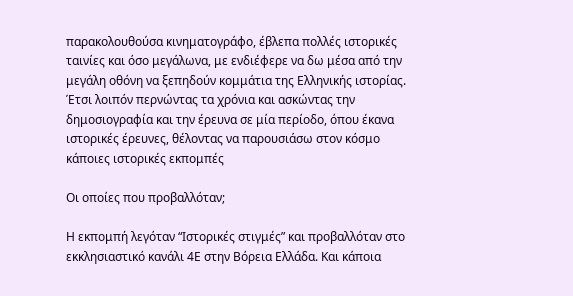παρακολουθούσα κινηματογράφο, έβλεπα πολλές ιστορικές ταινίες και όσο μεγάλωνα, με ενδιέφερε να δω μέσα από την μεγάλη οθόνη να ξεπηδούν κομμάτια της Ελληνικής ιστορίας. Έτσι λοιπόν περνώντας τα χρόνια και ασκώντας την δημοσιογραφία και την έρευνα σε μία περίοδο, όπου έκανα ιστορικές έρευνες, θέλοντας να παρουσιάσω στον κόσμο κάποιες ιστορικές εκπομπές

Οι οποίες που προβαλλόταν;

Η εκπομπή λεγόταν “Ιστορικές στιγμές” και προβαλλόταν στο εκκλησιαστικό κανάλι 4Ε στην Βόρεια Ελλάδα. Και κάποια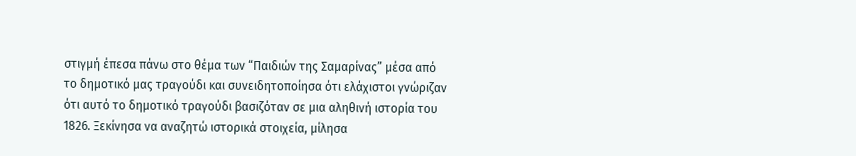στιγμή έπεσα πάνω στο θέμα των “Παιδιών της Σαμαρίνας” μέσα από το δημοτικό μας τραγούδι και συνειδητοποίησα ότι ελάχιστοι γνώριζαν ότι αυτό το δημοτικό τραγούδι βασιζόταν σε μια αληθινή ιστορία του 1826. Ξεκίνησα να αναζητώ ιστορικά στοιχεία, μίλησα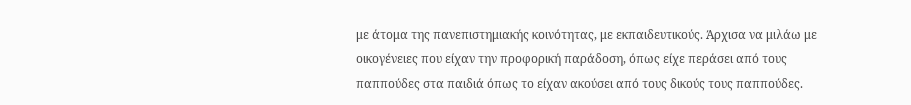με άτομα της πανεπιστημιακής κοινότητας, με εκπαιδευτικούς. Άρχισα να μιλάω με οικογένειες που είχαν την προφορική παράδοση, όπως είχε περάσει από τους παππούδες στα παιδιά όπως το είχαν ακούσει από τους δικούς τους παππούδες.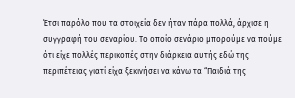Έτσι παρόλο που τα στοιχεία δεν ήταν πάρα πολλά, άρχισε η συγγραφή του σεναρίου. Το οποίο σενάριο μπορούμε να πούμε ότι είχε πολλές περικοπές στην διάρκεια αυτής εδώ της περιπέτειας γιατί είχα ξεκινήσει να κάνω τα “Παιδιά της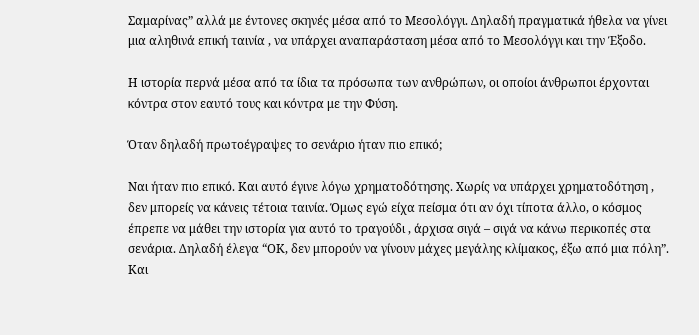Σαμαρίνας” αλλά με έντονες σκηνές μέσα από το Μεσολόγγι. Δηλαδή πραγματικά ήθελα να γίνει μια αληθινά επική ταινία , να υπάρχει αναπαράσταση μέσα από το Μεσολόγγι και την Έξοδο.

Η ιστορία περνά μέσα από τα ίδια τα πρόσωπα των ανθρώπων, οι οποίοι άνθρωποι έρχονται κόντρα στον εαυτό τους και κόντρα με την Φύση.

Όταν δηλαδή πρωτοέγραψες το σενάριο ήταν πιο επικό;

Ναι ήταν πιο επικό. Και αυτό έγινε λόγω χρηματοδότησης. Χωρίς να υπάρχει χρηματοδότηση , δεν μπορείς να κάνεις τέτοια ταινία. Όμως εγώ είχα πείσμα ότι αν όχι τίποτα άλλο, ο κόσμος έπρεπε να μάθει την ιστορία για αυτό το τραγούδι , άρχισα σιγά – σιγά να κάνω περικοπές στα σενάρια. Δηλαδή έλεγα “ΟΚ, δεν μπορούν να γίνουν μάχες μεγάλης κλίμακος, έξω από μια πόλη”. Και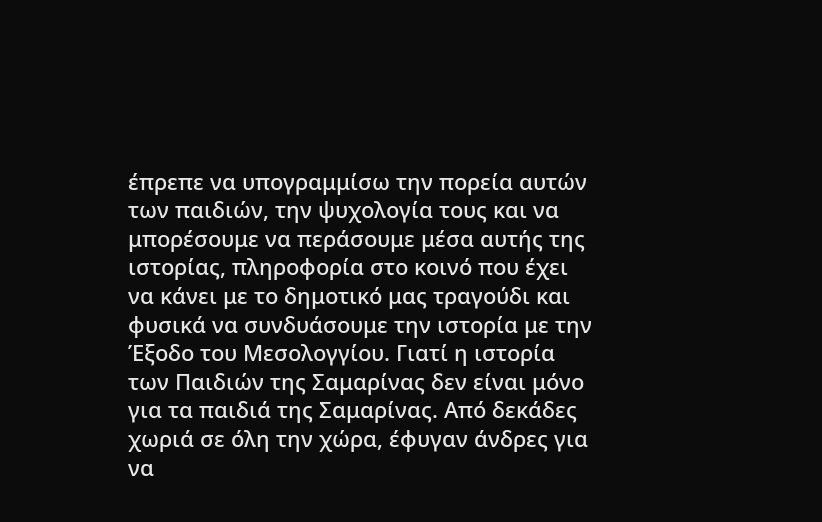έπρεπε να υπογραμμίσω την πορεία αυτών των παιδιών, την ψυχολογία τους και να μπορέσουμε να περάσουμε μέσα αυτής της ιστορίας, πληροφορία στο κοινό που έχει να κάνει με το δημοτικό μας τραγούδι και φυσικά να συνδυάσουμε την ιστορία με την Έξοδο του Μεσολογγίου. Γιατί η ιστορία των Παιδιών της Σαμαρίνας δεν είναι μόνο για τα παιδιά της Σαμαρίνας. Από δεκάδες χωριά σε όλη την χώρα, έφυγαν άνδρες για να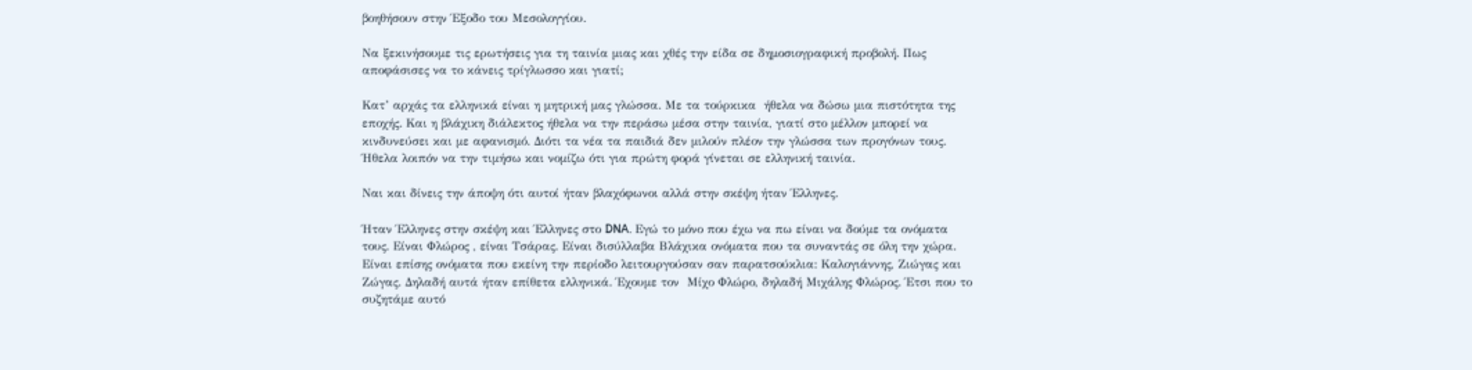βοηθήσουν στην Έξοδο του Μεσολογγίου.

Να ξεκινήσουμε τις ερωτήσεις για τη ταινία μιας και χθές την είδα σε δημοσιογραφική προβολή. Πως αποφάσισες να το κάνεις τρίγλωσσο και γιατί;

Κατ’ αρχάς τα ελληνικά είναι η μητρική μας γλώσσα. Με τα τούρκικα  ήθελα να δώσω μια πιστότητα της εποχής. Και η βλάχικη διάλεκτος ήθελα να την περάσω μέσα στην ταινία, γιατί στο μέλλον μπορεί να κινδυνεύσει και με αφανισμό. Διότι τα νέα τα παιδιά δεν μιλούν πλέον την γλώσσα των προγόνων τους. Ήθελα λοιπόν να την τιμήσω και νομίζω ότι για πρώτη φορά γίνεται σε ελληνική ταινία.

Ναι και δίνεις την άποψη ότι αυτοί ήταν βλαχόφωνοι αλλά στην σκέψη ήταν Έλληνες.

Ήταν Έλληνες στην σκέψη και Έλληνες στο DNA. Eγώ το μόνο που έχω να πω είναι να δούμε τα ονόματα τους. Είναι Φλώρος , είναι Τσάρας. Είναι δισύλλαβα Βλάχικα ονόματα που τα συναντάς σε όλη την χώρα. Είναι επίσης ονόματα που εκείνη την περίοδο λειτουργούσαν σαν παρατσούκλια: Καλογιάννης, Ζιώγας και Ζώγας. Δηλαδή αυτά ήταν επίθετα ελληνικά. Έχουμε τον  Μίχο Φλώρο, δηλαδή Μιχάλης Φλώρος. Έτσι που το συζητάμε αυτό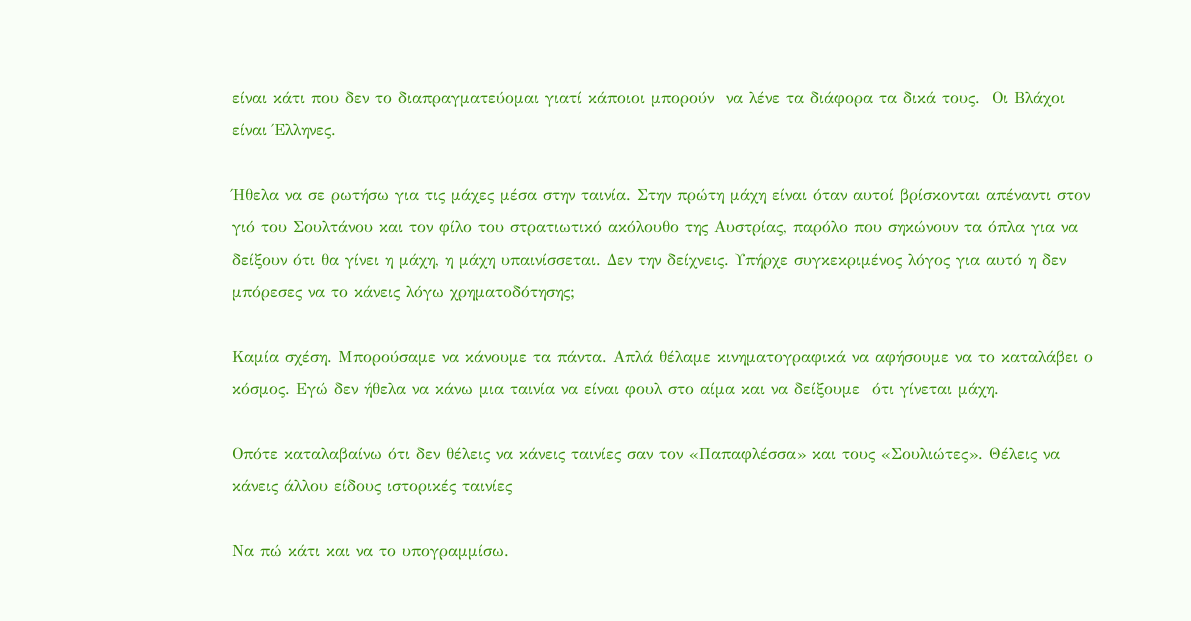είναι κάτι που δεν το διαπραγματεύομαι γιατί κάποιοι μπορούν  να λένε τα διάφορα τα δικά τους.  Οι Βλάχοι είναι Έλληνες.

Ήθελα να σε ρωτήσω για τις μάχες μέσα στην ταινία. Στην πρώτη μάχη είναι όταν αυτοί βρίσκονται απέναντι στον γιό του Σουλτάνου και τον φίλο του στρατιωτικό ακόλουθο της Αυστρίας, παρόλο που σηκώνουν τα όπλα για να δείξουν ότι θα γίνει η μάχη, η μάχη υπαινίσσεται. Δεν την δείχνεις. Υπήρχε συγκεκριμένος λόγος για αυτό η δεν μπόρεσες να το κάνεις λόγω χρηματοδότησης;

Καμία σχέση. Μπορούσαμε να κάνουμε τα πάντα. Απλά θέλαμε κινηματογραφικά να αφήσουμε να το καταλάβει ο κόσμος. Εγώ δεν ήθελα να κάνω μια ταινία να είναι φουλ στο αίμα και να δείξουμε  ότι γίνεται μάχη.

Οπότε καταλαβαίνω ότι δεν θέλεις να κάνεις ταινίες σαν τον «Παπαφλέσσα» και τους «Σουλιώτες». Θέλεις να κάνεις άλλου είδους ιστορικές ταινίες

Να πώ κάτι και να το υπογραμμίσω.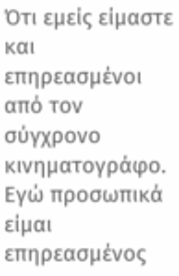Ότι εμείς είμαστε και επηρεασμένοι από τον σύγχρονο κινηματογράφο. Εγώ προσωπικά είμαι επηρεασμένος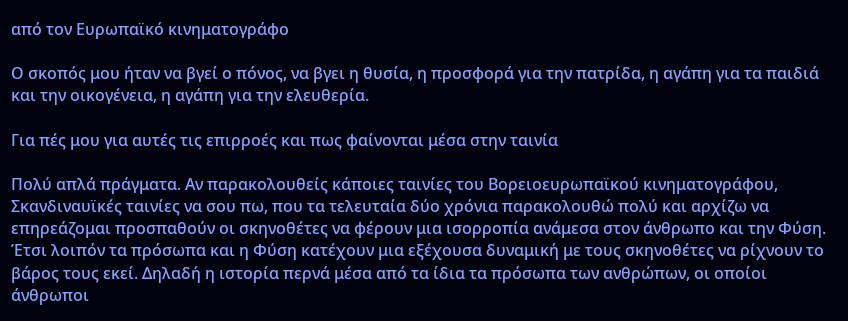από τον Ευρωπαϊκό κινηματογράφο

Ο σκοπός μου ήταν να βγεί ο πόνος, να βγει η θυσία, η προσφορά για την πατρίδα, η αγάπη για τα παιδιά και την οικογένεια, η αγάπη για την ελευθερία.

Για πές μου για αυτές τις επιρροές και πως φαίνονται μέσα στην ταινία

Πολύ απλά πράγματα. Αν παρακολουθείς κάποιες ταινίες του Βορειοευρωπαϊκού κινηματογράφου, Σκανδιναυϊκές ταινίες να σου πω, που τα τελευταία δύο χρόνια παρακολουθώ πολύ και αρχίζω να επηρεάζομαι προσπαθούν οι σκηνοθέτες να φέρουν μια ισορροπία ανάμεσα στον άνθρωπο και την Φύση. Έτσι λοιπόν τα πρόσωπα και η Φύση κατέχουν μια εξέχουσα δυναμική με τους σκηνοθέτες να ρίχνουν το βάρος τους εκεί. Δηλαδή η ιστορία περνά μέσα από τα ίδια τα πρόσωπα των ανθρώπων, οι οποίοι άνθρωποι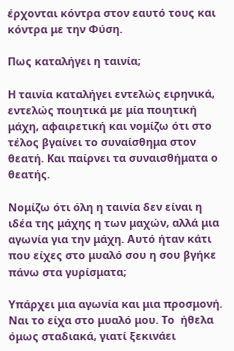έρχονται κόντρα στον εαυτό τους και κόντρα με την Φύση.

Πως καταλήγει η ταινία;

Η ταινία καταλήγει εντελώς ειρηνικά, εντελώς ποιητικά με μία ποιητική μάχη, αφαιρετική και νομίζω ότι στο τέλος βγαίνει το συναίσθημα στον θεατή. Και παίρνει τα συναισθήματα ο θεατής.

Νομίζω ότι όλη η ταινία δεν είναι η ιδέα της μάχης η των μαχών, αλλά μια αγωνία για την μάχη. Αυτό ήταν κάτι που είχες στο μυαλό σου η σου βγήκε πάνω στα γυρίσματα;

Υπάρχει μια αγωνία και μια προσμονή. Ναι το είχα στο μυαλό μου. Το  ήθελα όμως σταδιακά, γιατί ξεκινάει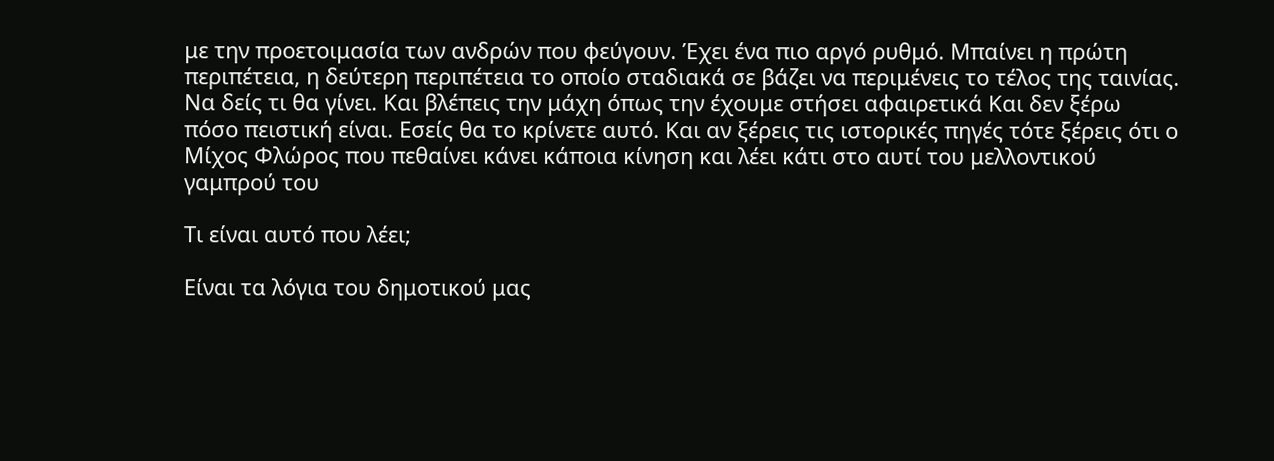με την προετοιμασία των ανδρών που φεύγουν. Έχει ένα πιο αργό ρυθμό. Μπαίνει η πρώτη περιπέτεια, η δεύτερη περιπέτεια το οποίο σταδιακά σε βάζει να περιμένεις το τέλος της ταινίας. Να δείς τι θα γίνει. Και βλέπεις την μάχη όπως την έχουμε στήσει αφαιρετικά Και δεν ξέρω πόσο πειστική είναι. Εσείς θα το κρίνετε αυτό. Και αν ξέρεις τις ιστορικές πηγές τότε ξέρεις ότι ο Μίχος Φλώρος που πεθαίνει κάνει κάποια κίνηση και λέει κάτι στο αυτί του μελλοντικού γαμπρού του

Τι είναι αυτό που λέει;

Είναι τα λόγια του δημοτικού μας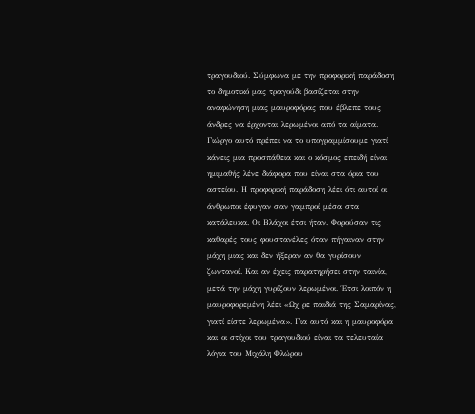τραγουδιού. Σύμφωνα με την προφορική παράδοση το δημοτικό μας τραγούδι βασίζεται στην αναφώνηση μιας μαυροφόρας που έβλεπε τους άνδρες να έρχονται λερωμένοι από τα αίματα. Γιώργο αυτό πρέπει να το υπογραμμίσουμε γιατί κάνεις μια προσπάθεια και ο κόσμος επειδή είναι ημιμαθής λένε διάφορα που είναι στα όρια του αστείου. Η προφορική παράδοση λέει ότι αυτοί οι άνθρωποι έφυγαν σαν γαμπροί μέσα στα κατάλευκα. Οι Βλάχοι έτσι ήταν. Φορούσαν τις καθαρές τους φουστανέλες όταν πήγαιναν στην μάχη μιας και δεν ήξεραν αν θα γυρίσουν ζωντανοί. Και αν έχεις παρατηρήσει στην ταινία, μετά την μάχη γυρίζουν λερωμένοι. Έτσι λοιπόν η μαυροφορεμένη λέει «Ωχ ρε παιδιά της Σαμαρίνας, γιατί είστε λερωμένα». Για αυτό και η μαυροφόρα και οι στίχοι του τραγουδιού είναι τα τελευταία λόγια του Μιχάλη Φλώρου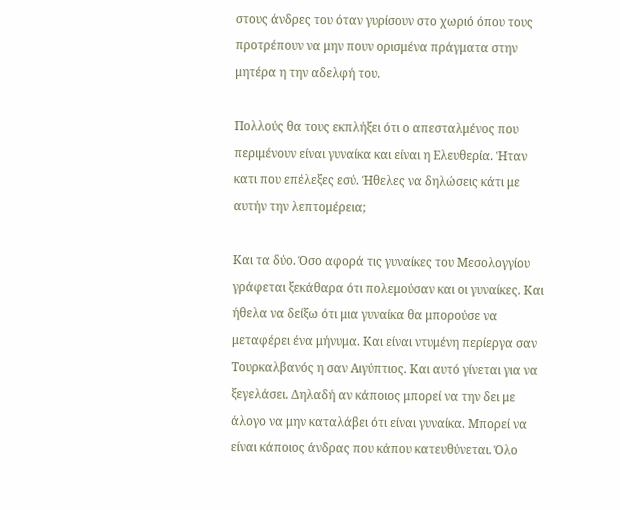στους άνδρες του όταν γυρίσουν στο χωριό όπου τους προτρέπουν να μην πουν ορισμένα πράγματα στην μητέρα η την αδελφή του.

Πολλούς θα τους εκπλήξει ότι ο απεσταλμένος που  περιμένουν είναι γυναίκα και είναι η Ελευθερία. Ήταν κατι που επέλεξες εσύ. Ήθελες να δηλώσεις κάτι με αυτήν την λεπτομέρεια;

Και τα δύο. Όσο αφορά τις γυναίκες του Μεσολογγίου γράφεται ξεκάθαρα ότι πολεμούσαν και οι γυναίκες. Και ήθελα να δείξω ότι μια γυναίκα θα μπορούσε να μεταφέρει ένα μήνυμα. Και είναι ντυμένη περίεργα σαν Τουρκαλβανός η σαν Αιγύπτιος. Και αυτό γίνεται για να ξεγελάσει. Δηλαδή αν κάποιος μπορεί να την δει με άλογο να μην καταλάβει ότι είναι γυναίκα. Μπορεί να είναι κάποιος άνδρας που κάπου κατευθύνεται. Όλο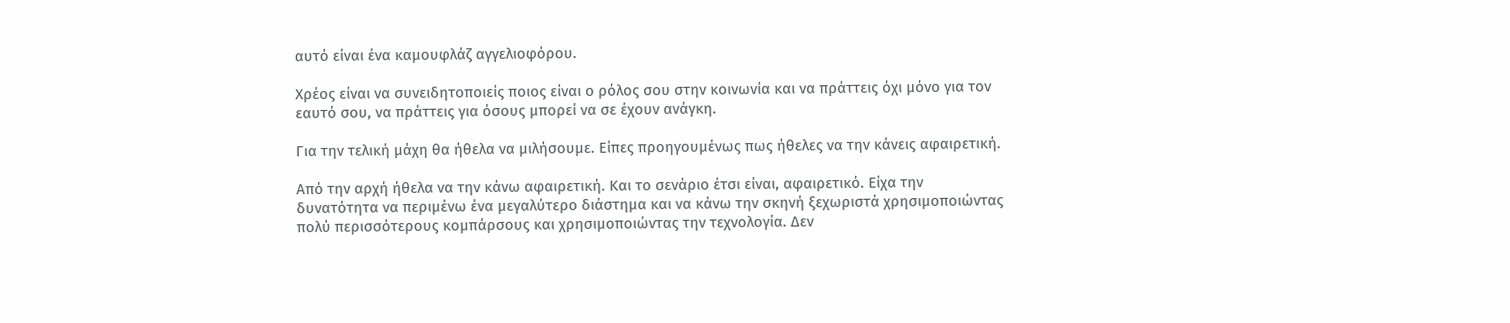αυτό είναι ένα καμουφλάζ αγγελιοφόρου.

Χρέος είναι να συνειδητοποιείς ποιος είναι ο ρόλος σου στην κοινωνία και να πράττεις όχι μόνο για τον εαυτό σου, να πράττεις για όσους μπορεί να σε έχουν ανάγκη.

Για την τελική μάχη θα ήθελα να μιλήσουμε. Είπες προηγουμένως πως ήθελες να την κάνεις αφαιρετική.

Από την αρχή ήθελα να την κάνω αφαιρετική. Και το σενάριο έτσι είναι, αφαιρετικό. Είχα την δυνατότητα να περιμένω ένα μεγαλύτερο διάστημα και να κάνω την σκηνή ξεχωριστά χρησιμοποιώντας πολύ περισσότερους κομπάρσους και χρησιμοποιώντας την τεχνολογία. Δεν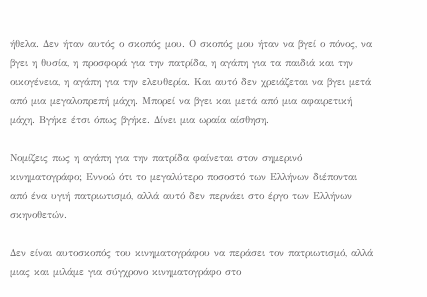ήθελα. Δεν ήταν αυτός ο σκοπός μου. Ο σκοπός μου ήταν να βγεί ο πόνος, να βγει η θυσία, η προσφορά για την πατρίδα, η αγάπη για τα παιδιά και την οικογένεια, η αγάπη για την ελευθερία. Και αυτό δεν χρειάζεται να βγει μετά από μια μεγαλοπρεπή μάχη. Μπορεί να βγει και μετά από μια αφαιρετική μάχη. Βγήκε έτσι όπως βγήκε. Δίνει μια ωραία αίσθηση.

Νομίζεις πως η αγάπη για την πατρίδα φαίνεται στον σημερινό κινηματογράφο; Εννοώ ότι το μεγαλύτερο ποσοστό των Ελλήνων διέπονται από ένα υγιή πατριωτισμό, αλλά αυτό δεν περνάει στο έργο των Ελλήνων σκηνοθετών.

Δεν είναι αυτοσκοπός του κινηματογράφου να περάσει τον πατριωτισμό, αλλά μιας και μιλάμε για σύγχρονο κινηματογράφο στο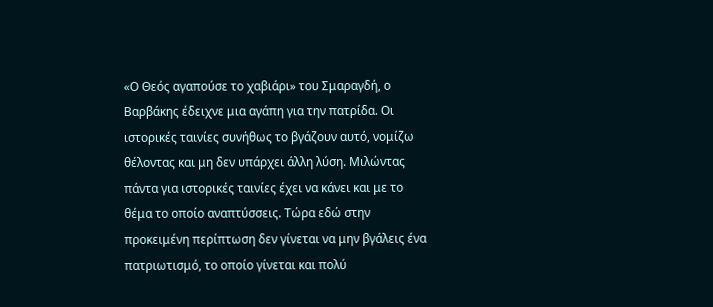«Ο Θεός αγαπούσε το χαβιάρι» του Σμαραγδή, ο Βαρβάκης έδειχνε μια αγάπη για την πατρίδα. Οι ιστορικές ταινίες συνήθως το βγάζουν αυτό, νομίζω θέλοντας και μη δεν υπάρχει άλλη λύση. Μιλώντας πάντα για ιστορικές ταινίες έχει να κάνει και με το θέμα το οποίο αναπτύσσεις. Τώρα εδώ στην προκειμένη περίπτωση δεν γίνεται να μην βγάλεις ένα πατριωτισμό, το οποίο γίνεται και πολύ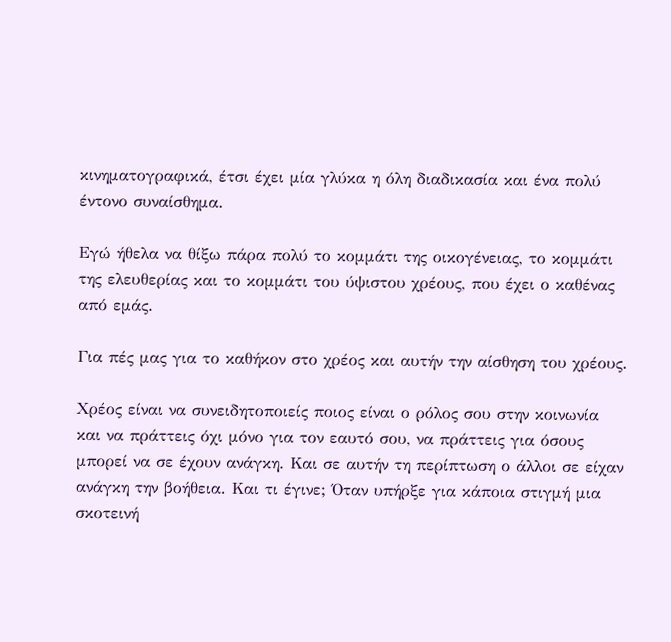κινηματογραφικά, έτσι έχει μία γλύκα η όλη διαδικασία και ένα πολύ έντονο συναίσθημα.

Εγώ ήθελα να θίξω πάρα πολύ το κομμάτι της οικογένειας, το κομμάτι της ελευθερίας και το κομμάτι του ύψιστου χρέους, που έχει ο καθένας από εμάς.

Για πές μας για το καθήκον στο χρέος και αυτήν την αίσθηση του χρέους.

Χρέος είναι να συνειδητοποιείς ποιος είναι ο ρόλος σου στην κοινωνία και να πράττεις όχι μόνο για τον εαυτό σου, να πράττεις για όσους μπορεί να σε έχουν ανάγκη. Και σε αυτήν τη περίπτωση ο άλλοι σε είχαν ανάγκη την βοήθεια. Και τι έγινε; Όταν υπήρξε για κάποια στιγμή μια σκοτεινή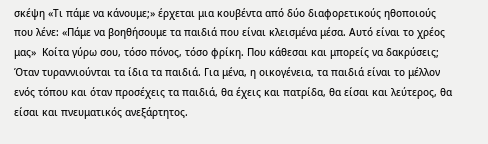σκέψη «Τι πάμε να κάνουμε;» έρχεται μια κουβέντα από δύο διαφορετικούς ηθοποιούς που λένε: «Πάμε να βοηθήσουμε τα παιδιά που είναι κλεισμένα μέσα. Αυτό είναι το χρέος μας»  Κοίτα γύρω σου, τόσο πόνος, τόσο φρίκη. Που κάθεσαι και μπορείς να δακρύσεις;  Όταν τυραννιούνται τα ίδια τα παιδιά. Για μένα, η οικογένεια, τα παιδιά είναι το μέλλον ενός τόπου και όταν προσέχεις τα παιδιά, θα έχεις και πατρίδα, θα είσαι και λεύτερος, θα είσαι και πνευματικός ανεξάρτητος.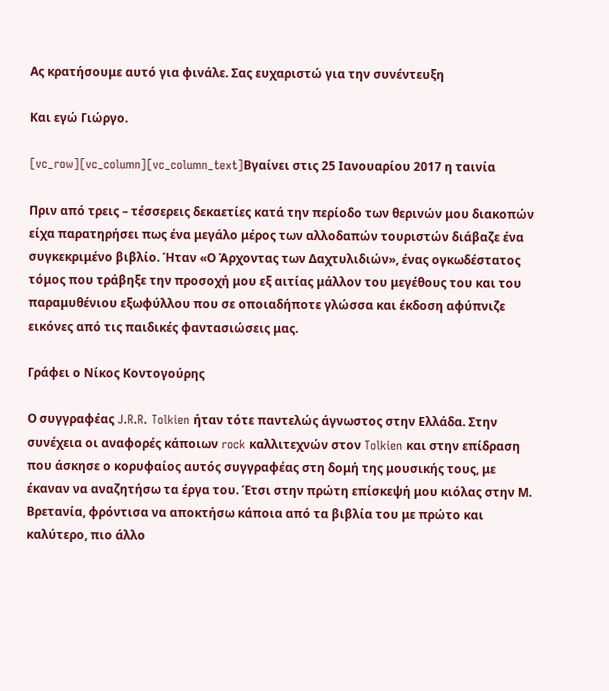Ας κρατήσουμε αυτό για φινάλε. Σας ευχαριστώ για την συνέντευξη

Και εγώ Γιώργο.

[vc_row][vc_column][vc_column_text]Βγαίνει στις 25 Ιανουαρίου 2017 η ταινία

Πριν από τρεις – τέσσερεις δεκαετίες κατά την περίοδο των θερινών μου διακοπών είχα παρατηρήσει πως ένα μεγάλο μέρος των αλλοδαπών τουριστών διάβαζε ένα συγκεκριμένο βιβλίο. Ήταν «Ο Άρχοντας των Δαχτυλιδιών», ένας ογκωδέστατος τόμος που τράβηξε την προσοχή μου εξ αιτίας μάλλον του μεγέθους του και του παραμυθένιου εξωφύλλου που σε οποιαδήποτε γλώσσα και έκδοση αφύπνιζε εικόνες από τις παιδικές φαντασιώσεις μας.

Γράφει ο Νίκος Κοντογούρης

Ο συγγραφέας J.R.R. Tolkien ήταν τότε παντελώς άγνωστος στην Ελλάδα. Στην συνέχεια οι αναφορές κάποιων rock καλλιτεχνών στον Tolkien και στην επίδραση που άσκησε ο κορυφαίος αυτός συγγραφέας στη δομή της μουσικής τους, με έκαναν να αναζητήσω τα έργα του. Έτσι στην πρώτη επίσκεψή μου κιόλας στην Μ. Βρετανία, φρόντισα να αποκτήσω κάποια από τα βιβλία του με πρώτο και καλύτερο, πιο άλλο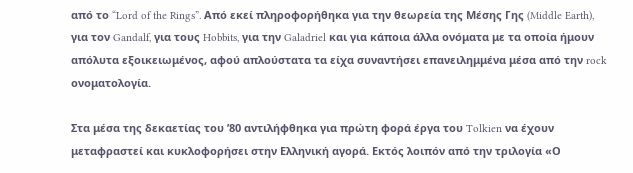από το “Lord of the Rings”. Από εκεί πληροφορήθηκα για την θεωρεία της Μέσης Γης (Middle Earth), για τον Gandalf, για τους Hobbits, για την Galadriel και για κάποια άλλα ονόματα με τα οποία ήμουν απόλυτα εξοικειωμένος, αφού απλούστατα τα είχα συναντήσει επανειλημμένα μέσα από την rock ονοματολογία.

Στα μέσα της δεκαετίας του ’80 αντιλήφθηκα για πρώτη φορά έργα του Tolkien να έχουν μεταφραστεί και κυκλοφορήσει στην Ελληνική αγορά. Εκτός λοιπόν από την τριλογία «Ο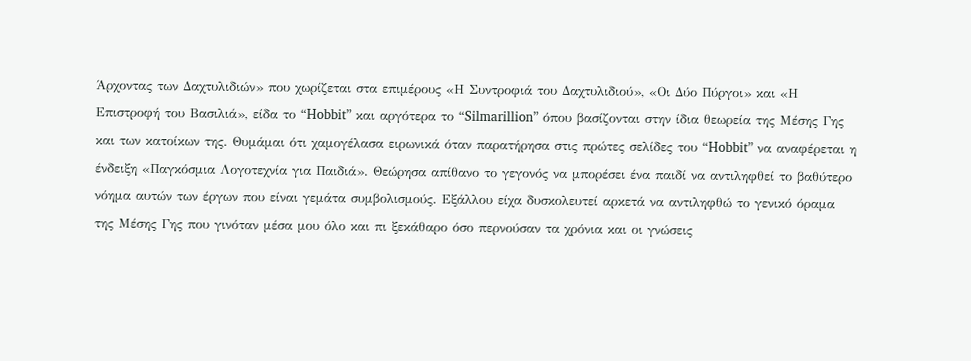Άρχοντας των Δαχτυλιδιών» που χωρίζεται στα επιμέρους «Η Συντροφιά του Δαχτυλιδιού», «Οι Δύο Πύργοι» και «Η Επιστροφή του Βασιλιά», είδα το “Hobbit” και αργότερα το “Silmarillion” όπου βασίζονται στην ίδια θεωρεία της Μέσης Γης και των κατοίκων της. Θυμάμαι ότι χαμογέλασα ειρωνικά όταν παρατήρησα στις πρώτες σελίδες του “Hobbit” να αναφέρεται η ένδειξη «Παγκόσμια Λογοτεχνία για Παιδιά». Θεώρησα απίθανο το γεγονός να μπορέσει ένα παιδί να αντιληφθεί το βαθύτερο νόημα αυτών των έργων που είναι γεμάτα συμβολισμούς. Εξάλλου είχα δυσκολευτεί αρκετά να αντιληφθώ το γενικό όραμα της Μέσης Γης που γινόταν μέσα μου όλο και πι ξεκάθαρο όσο περνούσαν τα χρόνια και οι γνώσεις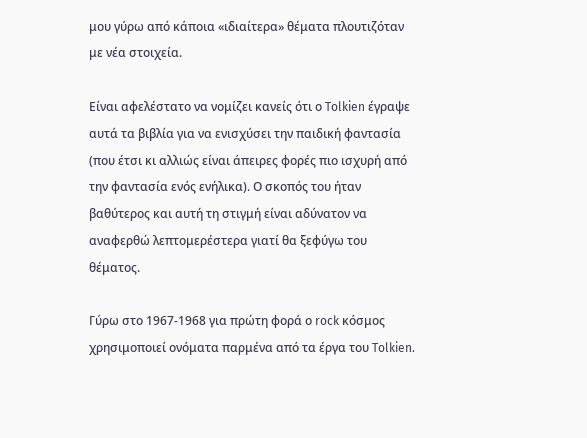μου γύρω από κάποια «ιδιαίτερα» θέματα πλουτιζόταν με νέα στοιχεία.

Είναι αφελέστατο να νομίζει κανείς ότι ο Tolkien έγραψε αυτά τα βιβλία για να ενισχύσει την παιδική φαντασία (που έτσι κι αλλιώς είναι άπειρες φορές πιο ισχυρή από την φαντασία ενός ενήλικα). Ο σκοπός του ήταν βαθύτερος και αυτή τη στιγμή είναι αδύνατον να αναφερθώ λεπτομερέστερα γιατί θα ξεφύγω του θέματος.

Γύρω στο 1967-1968 για πρώτη φορά ο rock κόσμος χρησιμοποιεί ονόματα παρμένα από τα έργα του Tolkien.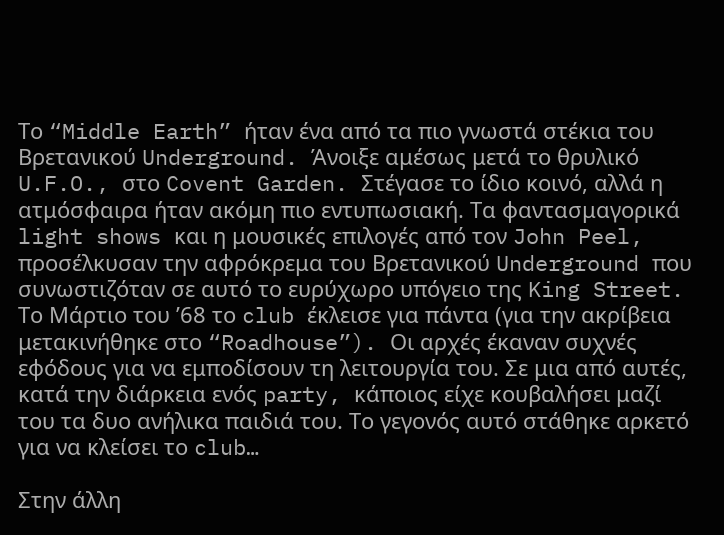Το “Middle Earth” ήταν ένα από τα πιο γνωστά στέκια του Βρετανικού Underground. Άνοιξε αμέσως μετά το θρυλικό U.F.O., στο Covent Garden. Στέγασε το ίδιο κοινό, αλλά η ατμόσφαιρα ήταν ακόμη πιο εντυπωσιακή. Τα φαντασμαγορικά light shows και η μουσικές επιλογές από τον John Peel, προσέλκυσαν την αφρόκρεμα του Βρετανικού Underground που συνωστιζόταν σε αυτό το ευρύχωρο υπόγειο της King Street. Το Μάρτιο του ’68 το club έκλεισε για πάντα (για την ακρίβεια μετακινήθηκε στο “Roadhouse”). Οι αρχές έκαναν συχνές εφόδους για να εμποδίσουν τη λειτουργία του. Σε μια από αυτές, κατά την διάρκεια ενός party, κάποιος είχε κουβαλήσει μαζί του τα δυο ανήλικα παιδιά του. Το γεγονός αυτό στάθηκε αρκετό για να κλείσει το club…

Στην άλλη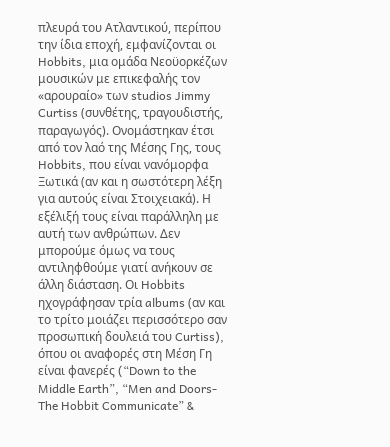πλευρά του Ατλαντικού, περίπου την ίδια εποχή, εμφανίζονται οι Hobbits, μια ομάδα Νεοϋορκέζων μουσικών με επικεφαλής τον «αρουραίο» των studios Jimmy Curtiss (συνθέτης, τραγουδιστής, παραγωγός). Ονομάστηκαν έτσι από τον λαό της Μέσης Γης, τους Hobbits, που είναι νανόμορφα Ξωτικά (αν και η σωστότερη λέξη για αυτούς είναι Στοιχειακά). Η εξέλιξή τους είναι παράλληλη με αυτή των ανθρώπων. Δεν μπορούμε όμως να τους αντιληφθούμε γιατί ανήκουν σε άλλη διάσταση. Οι Hobbits ηχογράφησαν τρία albums (αν και το τρίτο μοιάζει περισσότερο σαν προσωπική δουλειά του Curtiss), όπου οι αναφορές στη Μέση Γη είναι φανερές (“Down to the Middle Earth”, “Men and Doors- The Hobbit Communicate” &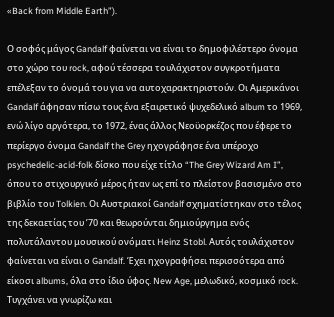«Back from Middle Earth”).

Ο σοφός μάγος Gandalf φαίνεται να είναι το δημοφιλέστερο όνομα στο χώρο του rock, αφού τέσσερα τουλάχιστον συγκροτήματα επέλεξαν το όνομά του για να αυτοχαρακτηριστούν. Οι Αμερικάνοι Gandalf άφησαν πίσω τους ένα εξαιρετικό ψυχεδελικό album το 1969, ενώ λίγο αργότερα, το 1972, ένας άλλος Νεοϋορκέζος που έφερε το περίεργο όνομα Gandalf the Grey ηχογράφησε ένα υπέροχο psychedelic-acid-folk δίσκο που είχε τίτλο “The Grey Wizard Am I”, όπου το στιχουργικό μέρος ήταν ως επί το πλείστον βασισμένο στο βιβλίο του Tolkien. Οι Αυστριακοί Gandalf σχηματίστηκαν στο τέλος της δεκαετίας του ’70 και θεωρούνται δημιούργημα ενός πολυτάλαντου μουσικού ονόματι Heinz Stobl. Αυτός τουλάχιστον φαίνεται να είναι ο Gandalf. Έχει ηχογραφήσει περισσότερα από είκοσι albums, όλα στο ίδιο ύφος. New Age, μελωδικό, κοσμικό rock. Τυγχάνει να γνωρίζω και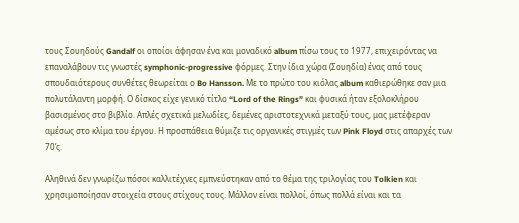τους Σουηδούς Gandalf οι οποίοι άφησαν ένα και μοναδικό album πίσω τους το 1977, επιχειρόντας να επαναλάβουν τις γνωστές symphonic-progressive φόρμες. Στην ίδια χώρα (Σουηδία) ένας από τους σπουδαιότερους συνθέτες θεωρείται ο Bo Hansson. Με το πρώτο του κιόλας album καθιερώθηκε σαν μια πολυτάλαντη μορφή. Ο δίσκος είχε γενικό τίτλο “Lord of the Rings” και φυσικά ήταν εξολοκλήρου βασισμένος στο βιβλίο. Απλές σχετικά μελωδίες, δεμένες αριστοτεχνικά μεταξύ τους, μας μετέφεραν αμέσως στο κλίμα του έργου. Η προσπάθεια θύμιζε τις οργανικές στιγμές των Pink Floyd στις απαρχές των 70’ς.

Αληθινά δεν γνωρίζω πόσοι καλλιτέχνες εμπνεύστηκαν από το θέμα της τριλογίας του Tolkien και χρησιμοποίησαν στοιχεία στους στίχους τους. Μάλλον είναι πολλοί, όπως πολλά είναι και τα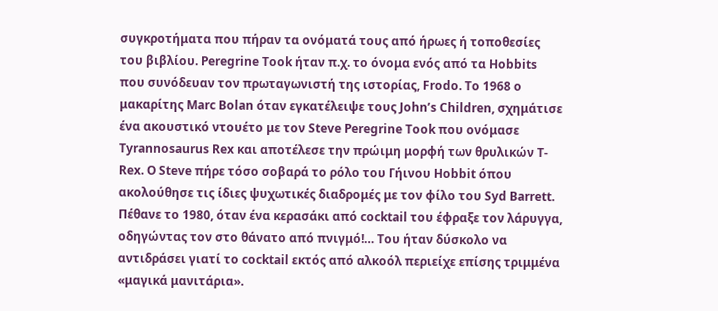συγκροτήματα που πήραν τα ονόματά τους από ήρωες ή τοποθεσίες του βιβλίου. Peregrine Took ήταν π.χ. το όνομα ενός από τα Hobbits που συνόδευαν τον πρωταγωνιστή της ιστορίας, Frodo. Το 1968 ο μακαρίτης Marc Bolan όταν εγκατέλειψε τους John’s Children, σχημάτισε ένα ακουστικό ντουέτο με τον Steve Peregrine Took που ονόμασε Tyrannosaurus Rex και αποτέλεσε την πρώιμη μορφή των θρυλικών T-Rex. O Steve πήρε τόσο σοβαρά το ρόλο του Γήινου Hobbit όπου ακολούθησε τις ίδιες ψυχωτικές διαδρομές με τον φίλο του Syd Barrett. Πέθανε το 1980, όταν ένα κερασάκι από cocktail του έφραξε τον λάρυγγα, οδηγώντας τον στο θάνατο από πνιγμό!… Του ήταν δύσκολο να αντιδράσει γιατί το cocktail εκτός από αλκοόλ περιείχε επίσης τριμμένα «μαγικά μανιτάρια».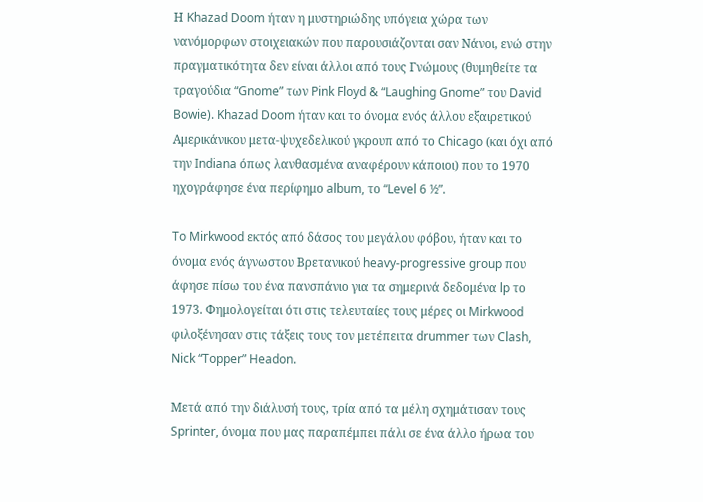Η Khazad Doom ήταν η μυστηριώδης υπόγεια χώρα των νανόμορφων στοιχειακών που παρουσιάζονται σαν Νάνοι, ενώ στην πραγματικότητα δεν είναι άλλοι από τους Γνώμους (θυμηθείτε τα τραγούδια “Gnome” των Pink Floyd & “Laughing Gnome” του David Bowie). Khazad Doom ήταν και το όνομα ενός άλλου εξαιρετικού Αμερικάνικου μετα-ψυχεδελικού γκρουπ από το Chicago (και όχι από την Indiana όπως λανθασμένα αναφέρουν κάποιοι) που το 1970 ηχογράφησε ένα περίφημο album, το “Level 6 ½”.

To Mirkwood εκτός από δάσος του μεγάλου φόβου, ήταν και το όνομα ενός άγνωστου Βρετανικού heavy-progressive group που άφησε πίσω του ένα πανσπάνιο για τα σημερινά δεδομένα lp το 1973. Φημολογείται ότι στις τελευταίες τους μέρες οι Mirkwood φιλοξένησαν στις τάξεις τους τον μετέπειτα drummer των Clash, Nick “Topper” Headon.

Μετά από την διάλυσή τους, τρία από τα μέλη σχημάτισαν τους Sprinter, όνομα που μας παραπέμπει πάλι σε ένα άλλο ήρωα του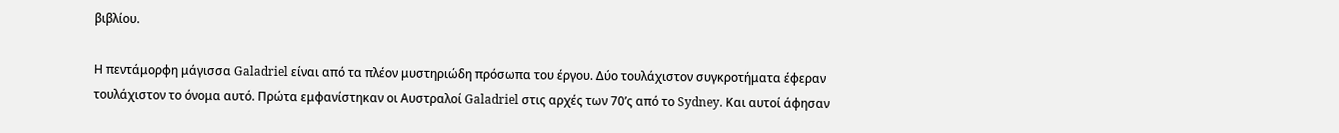βιβλίου.

Η πεντάμορφη μάγισσα Galadriel είναι από τα πλέον μυστηριώδη πρόσωπα του έργου. Δύο τουλάχιστον συγκροτήματα έφεραν τουλάχιστον το όνομα αυτό. Πρώτα εμφανίστηκαν οι Αυστραλοί Galadriel στις αρχές των 70’ς από το Sydney. Και αυτοί άφησαν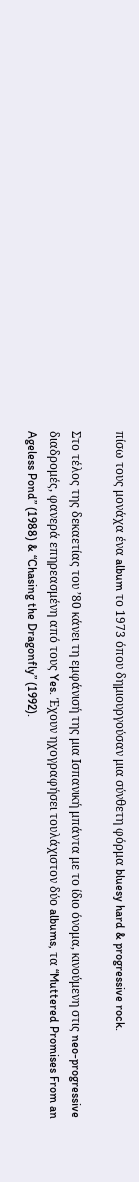πίσω τους μονάχα ένα album το 1973 όπου δημιουργούσαν μια σύνθετη φόρμα bluesy hard & progressive rock.

Στο τέλος της δεκαετίας του ’80 κάνει τη εμφάνισή της μια Ισπανική μπάντα με το ίδιο όνομα, κινούμενη στις neo-progressive διαδρομές, φανερά επηρεασμένη από τους Yes. Έχουν ηχογραφήσει τουλάχιστον δύο albums, τα “Muttered Promises From an Ageless Pond” (1988) & “Chasing the Dragonfly” (1992).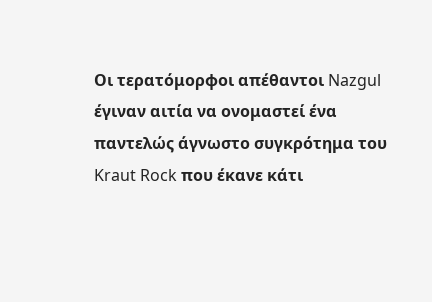Οι τερατόμορφοι απέθαντοι Nazgul έγιναν αιτία να ονομαστεί ένα παντελώς άγνωστο συγκρότημα του Kraut Rock που έκανε κάτι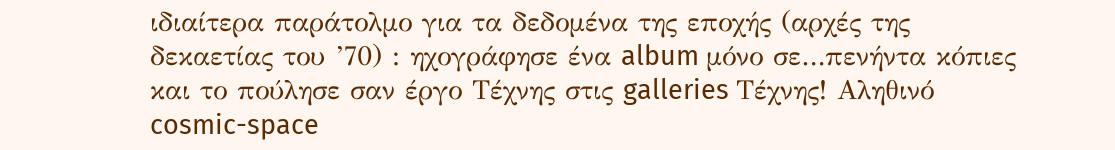ιδιαίτερα παράτολμο για τα δεδομένα της εποχής (αρχές της δεκαετίας του ’70) : ηχογράφησε ένα album μόνο σε…πενήντα κόπιες και το πούλησε σαν έργο Τέχνης στις galleries Τέχνης! Αληθινό cosmic-space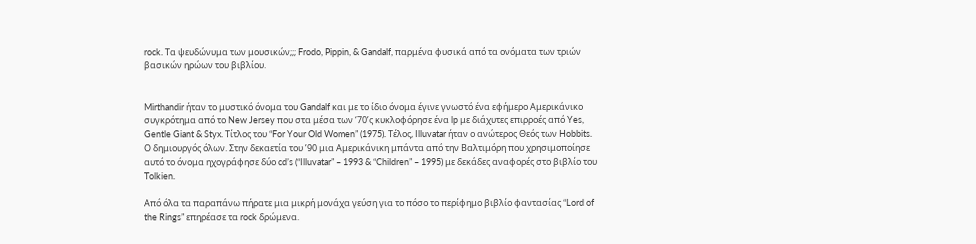rock. Τα ψευδώνυμα των μουσικών;;; Frodo, Pippin, & Gandalf, παρμένα φυσικά από τα ονόματα των τριών βασικών ηρώων του βιβλίου.


Mirthandir ήταν το μυστικό όνομα του Gandalf και με το ίδιο όνομα έγινε γνωστό ένα εφήμερο Αμερικάνικο συγκρότημα από το New Jersey που στα μέσα των ‘70’ς κυκλοφόρησε ένα lp με διάχυτες επιρροές από Yes, Gentle Giant & Styx. Τίτλος του “For Your Old Women” (1975). Τέλος, Illuvatar ήταν ο ανώτερος Θεός των Hobbits. Ο δημιουργός όλων. Στην δεκαετία του ’90 μια Αμερικάνικη μπάντα από την Βαλτιμόρη που χρησιμοποίησε αυτό το όνομα ηχογράφησε δύο cd’s (“Illuvatar” – 1993 & “Children” – 1995) με δεκάδες αναφορές στο βιβλίο του Tolkien.

Από όλα τα παραπάνω πήρατε μια μικρή μονάχα γεύση για το πόσο το περίφημο βιβλίο φαντασίας “Lord of the Rings” επηρέασε τα rock δρώμενα.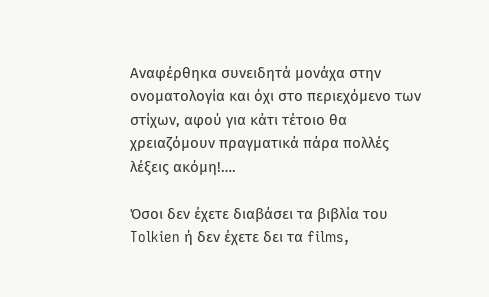Αναφέρθηκα συνειδητά μονάχα στην ονοματολογία και όχι στο περιεχόμενο των στίχων, αφού για κάτι τέτοιο θα χρειαζόμουν πραγματικά πάρα πολλές λέξεις ακόμη!….

Όσοι δεν έχετε διαβάσει τα βιβλία του Tolkien ή δεν έχετε δει τα films,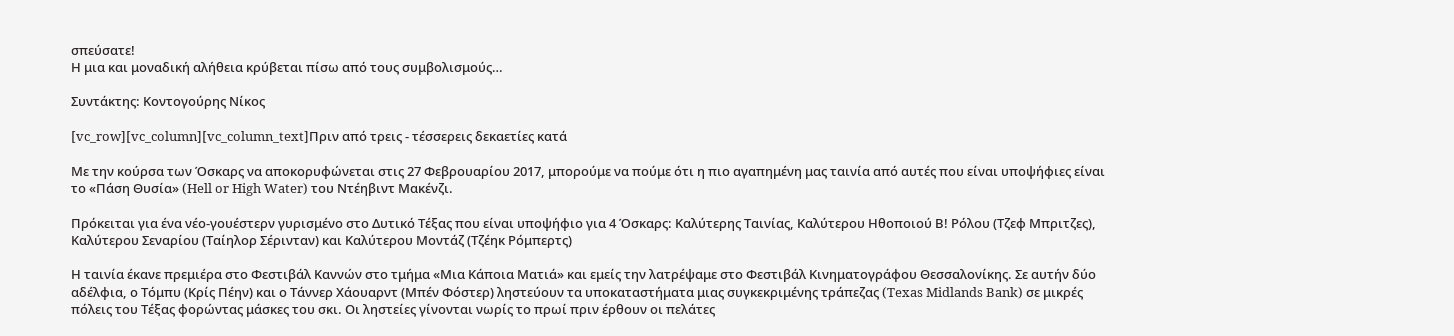σπεύσατε!
Η μια και μοναδική αλήθεια κρύβεται πίσω από τους συμβολισμούς…

Συντάκτης: Κοντογούρης Νίκος

[vc_row][vc_column][vc_column_text]Πριν από τρεις - τέσσερεις δεκαετίες κατά

Με την κούρσα των Όσκαρς να αποκορυφώνεται στις 27 Φεβρουαρίου 2017, μπορούμε να πούμε ότι η πιο αγαπημένη μας ταινία από αυτές που είναι υποψήφιες είναι το «Πάση Θυσία» (Hell or High Water) του Ντέηβιντ Μακένζι.

Πρόκειται για ένα νέο-γουέστερν γυρισμένο στο Δυτικό Τέξας που είναι υποψήφιο για 4 Όσκαρς: Καλύτερης Ταινίας, Καλύτερου Ηθοποιού Β! Ρόλου (Τζεφ Μπριτζες), Καλύτερου Σεναρίου (Ταίηλορ Σέρινταν) και Καλύτερου Μοντάζ (Τζέηκ Ρόμπερτς)

Η ταινία έκανε πρεμιέρα στο Φεστιβάλ Καννών στο τμήμα «Μια Κάποια Ματιά» και εμείς την λατρέψαμε στο Φεστιβάλ Κινηματογράφου Θεσσαλονίκης. Σε αυτήν δύο αδέλφια, ο Τόμπυ (Κρίς Πέην) και ο Τάννερ Χάουαρντ (Μπέν Φόστερ) ληστεύουν τα υποκαταστήματα μιας συγκεκριμένης τράπεζας (Texas Midlands Bank) σε μικρές πόλεις του Τέξας φορώντας μάσκες του σκι. Οι ληστείες γίνονται νωρίς το πρωί πριν έρθουν οι πελάτες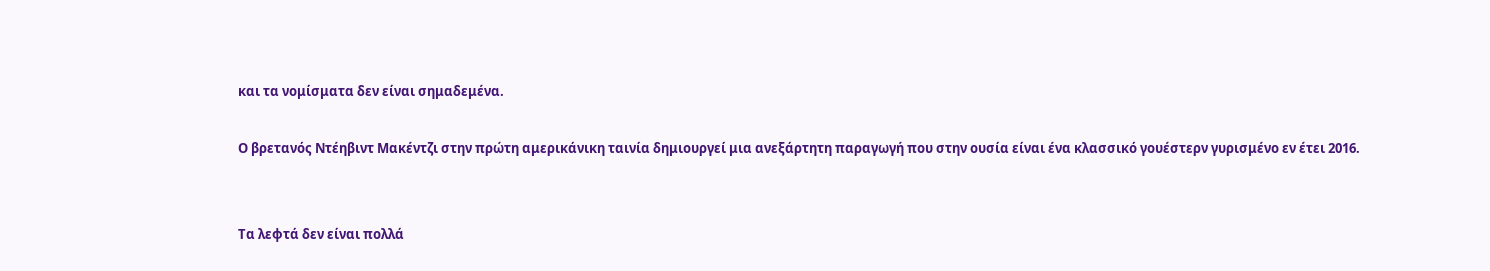και τα νομίσματα δεν είναι σημαδεμένα.

Ο βρετανός Ντέηβιντ Μακέντζι στην πρώτη αμερικάνικη ταινία δημιουργεί μια ανεξάρτητη παραγωγή που στην ουσία είναι ένα κλασσικό γουέστερν γυρισμένο εν έτει 2016.


Τα λεφτά δεν είναι πολλά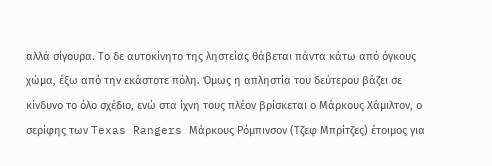αλλά σίγουρα. Το δε αυτοκίνητο της ληστείας θάβεται πάντα κάτω από όγκους χώμα, έξω από την εκάστοτε πόλη. Όμως η απληστία του δεύτερου βάζει σε κίνδυνο το όλο σχέδιο, ενώ στα ίχνη τους πλέον βρίσκεται ο Μάρκους Χάμιλτον, ο σερίφης των Texas Rangers Μάρκους Ρόμπινσον (Τζεφ Μπρίτζες) έτοιμος για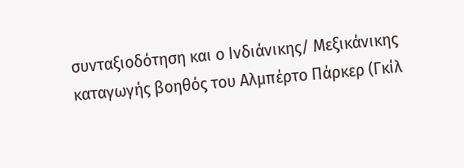συνταξιοδότηση και ο Ινδιάνικης/ Μεξικάνικης καταγωγής βοηθός του Αλμπέρτο Πάρκερ (Γκίλ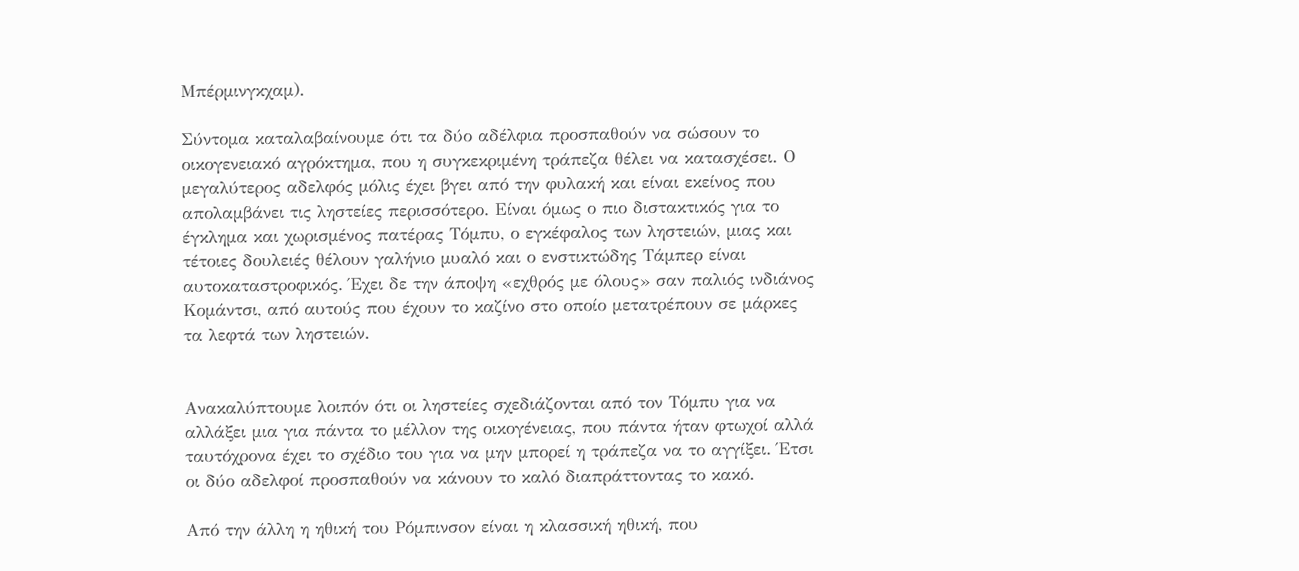Μπέρμινγκχαμ).

Σύντομα καταλαβαίνουμε ότι τα δύο αδέλφια προσπαθούν να σώσουν το οικογενειακό αγρόκτημα, που η συγκεκριμένη τράπεζα θέλει να κατασχέσει. Ο μεγαλύτερος αδελφός μόλις έχει βγει από την φυλακή και είναι εκείνος που απολαμβάνει τις ληστείες περισσότερο. Είναι όμως ο πιο διστακτικός για το έγκλημα και χωρισμένος πατέρας Τόμπυ, ο εγκέφαλος των ληστειών, μιας και τέτοιες δουλειές θέλουν γαλήνιο μυαλό και ο ενστικτώδης Τάμπερ είναι αυτοκαταστροφικός. Έχει δε την άποψη «εχθρός με όλους» σαν παλιός ινδιάνος Κομάντσι, από αυτούς που έχουν το καζίνο στο οποίο μετατρέπουν σε μάρκες τα λεφτά των ληστειών.


Ανακαλύπτουμε λοιπόν ότι οι ληστείες σχεδιάζονται από τον Τόμπυ για να αλλάξει μια για πάντα το μέλλον της οικογένειας, που πάντα ήταν φτωχοί αλλά ταυτόχρονα έχει το σχέδιο του για να μην μπορεί η τράπεζα να το αγγίξει. Έτσι οι δύο αδελφοί προσπαθούν να κάνουν το καλό διαπράττοντας το κακό.

Από την άλλη η ηθική του Ρόμπινσον είναι η κλασσική ηθική, που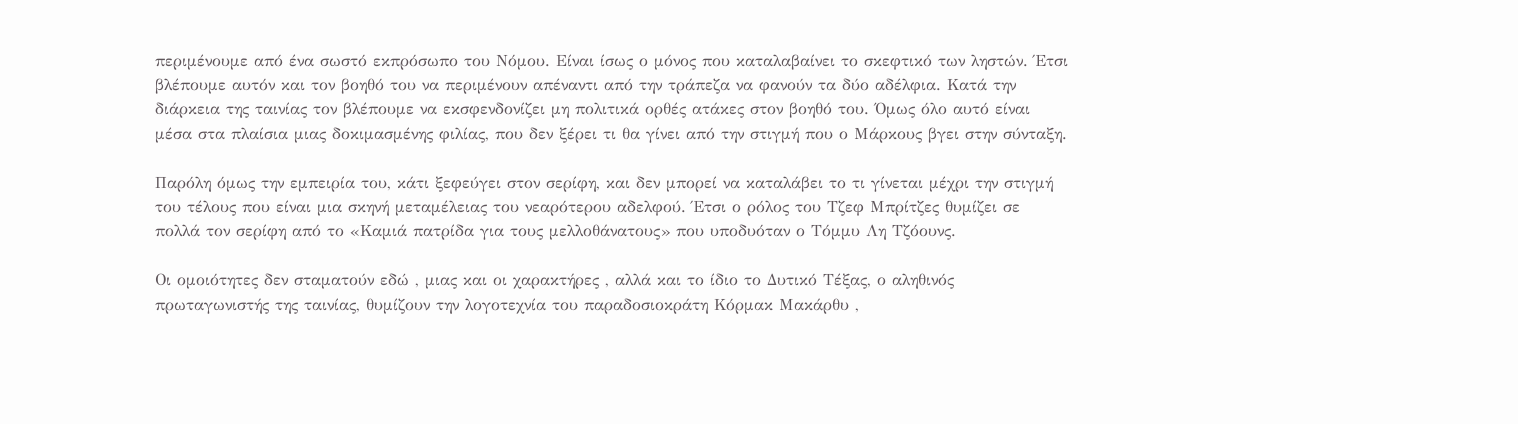περιμένουμε από ένα σωστό εκπρόσωπο του Νόμου. Είναι ίσως ο μόνος που καταλαβαίνει το σκεφτικό των ληστών. Έτσι βλέπουμε αυτόν και τον βοηθό του να περιμένουν απέναντι από την τράπεζα να φανούν τα δύο αδέλφια. Κατά την διάρκεια της ταινίας τον βλέπουμε να εκσφενδονίζει μη πολιτικά ορθές ατάκες στον βοηθό του. Όμως όλο αυτό είναι μέσα στα πλαίσια μιας δοκιμασμένης φιλίας, που δεν ξέρει τι θα γίνει από την στιγμή που ο Μάρκους βγει στην σύνταξη.

Παρόλη όμως την εμπειρία του, κάτι ξεφεύγει στον σερίφη, και δεν μπορεί να καταλάβει το τι γίνεται μέχρι την στιγμή του τέλους που είναι μια σκηνή μεταμέλειας του νεαρότερου αδελφού. Έτσι ο ρόλος του Τζεφ Μπρίτζες θυμίζει σε πολλά τον σερίφη από το «Καμιά πατρίδα για τους μελλοθάνατους» που υποδυόταν ο Τόμμυ Λη Τζόουνς.

Οι ομοιότητες δεν σταματούν εδώ , μιας και οι χαρακτήρες , αλλά και το ίδιο το Δυτικό Τέξας, ο αληθινός πρωταγωνιστής της ταινίας, θυμίζουν την λογοτεχνία του παραδοσιοκράτη Κόρμακ Μακάρθυ ,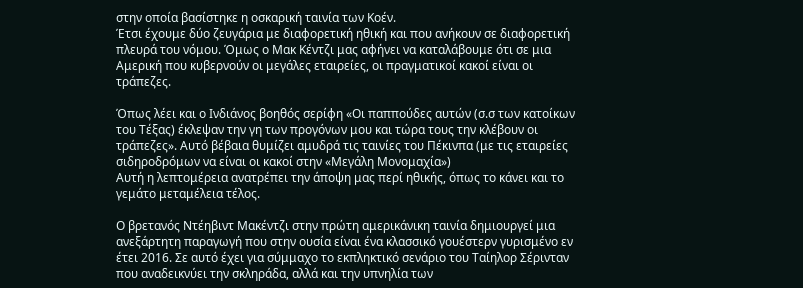στην οποία βασίστηκε η οσκαρική ταινία των Κοέν.
Έτσι έχουμε δύο ζευγάρια με διαφορετική ηθική και που ανήκουν σε διαφορετική πλευρά του νόμου. Όμως ο Μακ Κέντζι μας αφήνει να καταλάβουμε ότι σε μια Αμερική που κυβερνούν οι μεγάλες εταιρείες, οι πραγματικοί κακοί είναι οι τράπεζες.

Όπως λέει και ο Ινδιάνος βοηθός σερίφη «Οι παππούδες αυτών (σ.σ των κατοίκων του Τέξας) έκλεψαν την γη των προγόνων μου και τώρα τους την κλέβουν οι τράπεζες». Αυτό βέβαια θυμίζει αμυδρά τις ταινίες του Πέκινπα (με τις εταιρείες σιδηροδρόμων να είναι οι κακοί στην «Μεγάλη Μονομαχία»)
Αυτή η λεπτομέρεια ανατρέπει την άποψη μας περί ηθικής, όπως το κάνει και το γεμάτο μεταμέλεια τέλος.

Ο βρετανός Ντέηβιντ Μακέντζι στην πρώτη αμερικάνικη ταινία δημιουργεί μια ανεξάρτητη παραγωγή που στην ουσία είναι ένα κλασσικό γουέστερν γυρισμένο εν έτει 2016. Σε αυτό έχει για σύμμαχο το εκπληκτικό σενάριο του Ταίηλορ Σέρινταν που αναδεικνύει την σκληράδα, αλλά και την υπνηλία των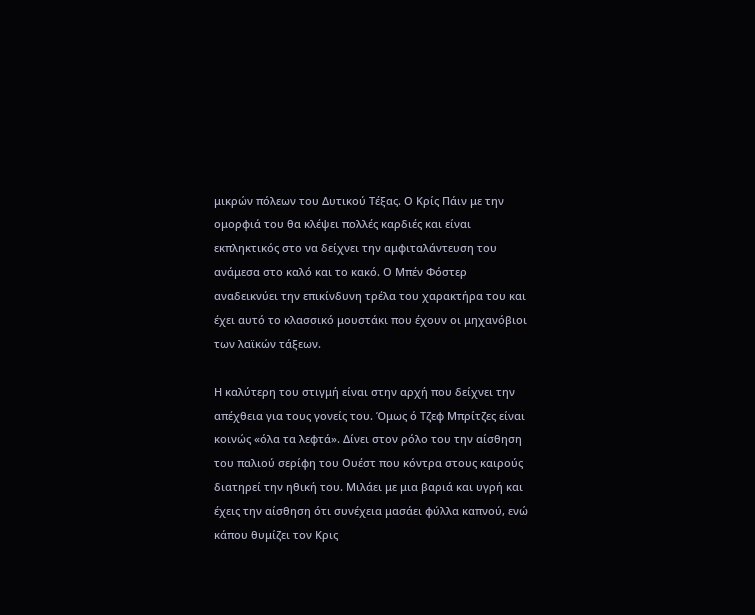μικρών πόλεων του Δυτικού Τέξας. Ο Κρίς Πάιν με την ομορφιά του θα κλέψει πολλές καρδιές και είναι εκπληκτικός στο να δείχνει την αμφιταλάντευση του ανάμεσα στο καλό και το κακό. Ο Μπέν Φόστερ αναδεικνύει την επικίνδυνη τρέλα του χαρακτήρα του και έχει αυτό το κλασσικό μουστάκι που έχουν οι μηχανόβιοι των λαϊκών τάξεων.

Η καλύτερη του στιγμή είναι στην αρχή που δείχνει την απέχθεια για τους γονείς του. Όμως ό Τζεφ Μπρίτζες είναι κοινώς «όλα τα λεφτά». Δίνει στον ρόλο του την αίσθηση του παλιού σερίφη του Ουέστ που κόντρα στους καιρούς διατηρεί την ηθική του. Μιλάει με μια βαριά και υγρή και έχεις την αίσθηση ότι συνέχεια μασάει φύλλα καπνού, ενώ κάπου θυμίζει τον Κρις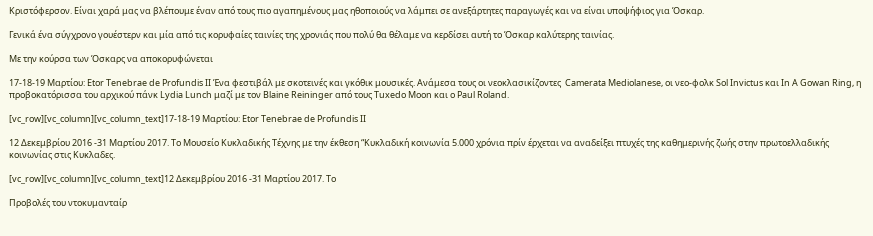Κριστόφερσον. Είναι χαρά μας να βλέπουμε έναν από τους πιο αγαπημένους μας ηθοποιούς να λάμπει σε ανεξάρτητες παραγωγές και να είναι υποψήφιος για Όσκαρ.

Γενικά ένα σύγχρονο γουέστερν και μία από τις κορυφαίες ταινίες της χρονιάς που πολύ θα θέλαμε να κερδίσει αυτή το Όσκαρ καλύτερης ταινίας.

Με την κούρσα των Όσκαρς να αποκορυφώνεται

17-18-19 Μαρτίου: Etor Tenebrae de Profundis II Ένα φεστιβάλ με σκοτεινές και γκόθικ μουσικές. Ανάμεσα τους οι νεοκλασικίζοντες  Camerata Mediolanese, οι νεο-φολκ Sol Invictus και In A Gowan Ring, η προβοκατόρισσα του αρχικού πάνκ Lydia Lunch μαζί με τον Blaine Reininger από τους Tuxedo Moon και ο Paul Roland.

[vc_row][vc_column][vc_column_text]17-18-19 Μαρτίου: Etor Tenebrae de Profundis II

12 Δεκεμβρίου 2016 -31 Μαρτίου 2017. Το Μουσείο Κυκλαδικής Τέχνης με την έκθεση “Κυκλαδική κοινωνία 5.000 χρόνια πρίν έρχεται να αναδείξει πτυχές της καθημερινής ζωής στην πρωτοελλαδικής κοινωνίας στις Κυκλαδες.

[vc_row][vc_column][vc_column_text]12 Δεκεμβρίου 2016 -31 Μαρτίου 2017. Το

Προβολές του ντοκυμανταίρ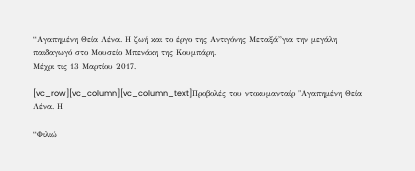“Αγαπημένη Θεία Λένα. Η ζωή και το έργο της Αντιγόνης Μεταξά”για την μεγάλη παιδαγωγό στο Μουσείο Μπενάκη της Κουμπάρη.
Μέχρι τις 13 Μαρτίου 2017.

[vc_row][vc_column][vc_column_text]Προβολές του ντοκυμανταίρ "Αγαπημένη Θεία Λένα. Η

“Φιλιώ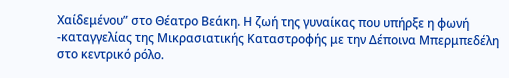Χαίδεμένου” στο Θέατρο Βεάκη. Η ζωή της γυναίκας που υπήρξε η φωνή -καταγγελίας της Μικρασιατικής Καταστροφής με την Δέποινα Μπερμπεδέλη στο κεντρικό ρόλο.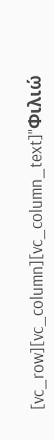[vc_row][vc_column][vc_column_text]"Φιλιώ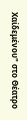Χαίδεμένου" στο Θέατρο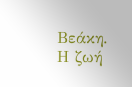Βεάκη. Η ζωή